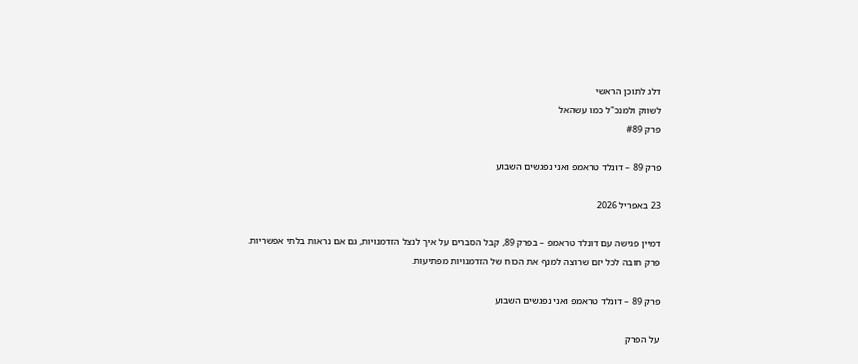דלג לתוכן הראשי
לשווק ולמנכ"ל כמו עשהאל
פרק #89

פרק 89 – דונלד טראמפ ואני נפגשים השבוע

23 באפריל 2026

דמיין פגישה עם דונלד טראמפ – בפרק 89, קבל הסברים על איך לנצל הזדמנויות, גם אם נראות בלתי אפשריות. פרק חובה לכל יזם שרוצה למנף את הכוח של הזדמנויות מפתיעות.

פרק 89 – דונלד טראמפ ואני נפגשים השבוע

על הפרק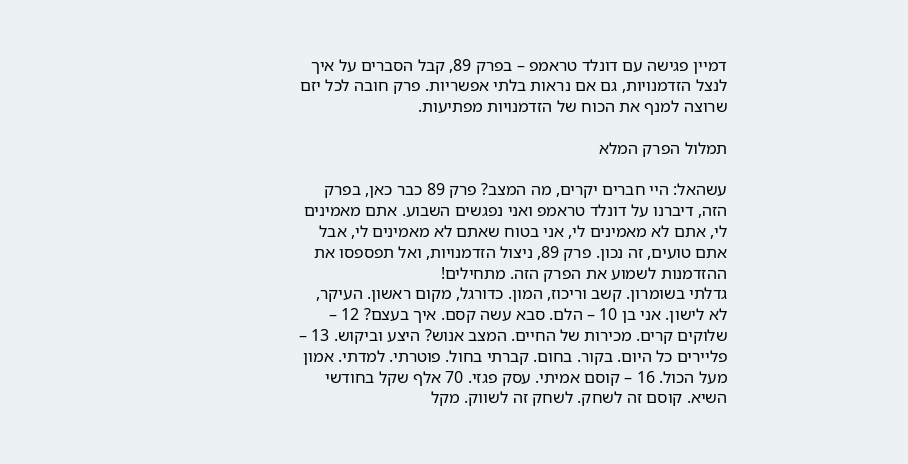דמיין פגישה עם דונלד טראמפ – בפרק 89, קבל הסברים על איך לנצל הזדמנויות, גם אם נראות בלתי אפשריות. פרק חובה לכל יזם שרוצה למנף את הכוח של הזדמנויות מפתיעות.

תמלול הפרק המלא

עשהאל: היי חברים יקרים, מה המצב? פרק 89 כבר כאן, בפרק הזה, דיברנו על דונלד טראמפ ואני נפגשים השבוע. אתם מאמינים לי, אתם לא מאמינים לי, אני בטוח שאתם לא מאמינים לי, אבל אתם טועים, זה נכון. פרק 89, ניצול הזדמנויות, ואל תפספסו את ההזדמנות לשמוע את הפרק הזה. מתחילים!
גדלתי בשומרון. קשב וריכוז, המון. כדורגל, מקום ראשון. העיקר, לא לישון. אני בן 10 – הלם. סבא עשה קסם. איך בעצם? 12 – שלוקים קרים. מכירות של החיים. המצב אנוש? היצע וביקוש. 13 – פליירים כל היום. בקור. בחום. קברתי בחול. פוטרתי. למדתי. אמון מעל הכול. 16 – קוסם אמיתי. עסק פגזי. 70 אלף שקל בחודשי השיא. קוסם זה לשחק. לשחק זה לשווק. מקל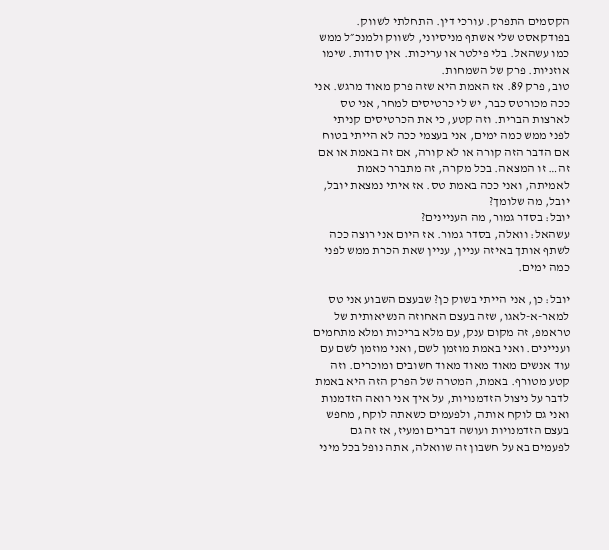הקסמים התפרק. עורכי דין. התחלתי לשווק. בפודקאסט שלי אשתף מניסיוני, לשווק ולמנכ״ל ממש כמו עשהאל. בלי פילטר או עריכות. אין סודות. שימו אוזניות. פרק של השמחות.
טוב, פרק 89. אז האמת היא שזה פרק מאוד מרגש. אני ככה מכורטס כבר, יש לי כרטיסים למחר, אני טס לארצות הברית. וזה קטע, כי את הכרטיסים קניתי לפני ממש כמה ימים, אני בעצמי ככה לא הייתי בטוח אם הדבר הזה קורה או לא קורה, אם זה באמת או אם זה… זו המצאה. בכל מקרה, זה מתברר כאמת לאמיתה, ואני ככה באמת טס. אז איתי נמצאת יובל, יובל, מה שלומך?
יובל: בסדר גמור, מה העניינים?
עשהאל: וואלה, בסדר גמור. אז היום אני רוצה ככה לשתף אותך באיזה עניין, עניין שאת הכרת ממש לפני כמה ימים.

יובל: כן, אני הייתי בשוק כן? שבעצם השבוע אני טס למאר-א-לאגו, שזה בעצם האחוזה הנשיאותית של טראמפ, זה מקום ענק, עם מלא בריכות ומלא מתחמים ועניינים. ואני באמת מוזמן לשם, ואני מוזמן לשם עם עוד אנשים מאוד מאוד מאוד חשובים ומוכרים. וזה קטע מטורף. באמת, המטרה של הפרק הזה היא באמת לדבר על ניצול הזדמנויות, על איך אני רואה הזדמנות ואני גם לוקח אותה, ולפעמים כשאתה לוקח, מחפש בעצם הזדמנויות ועושה דברים ומעיז, אז זה גם לפעמים בא על חשבון זה שוואלה, אתה נופל בכל מיני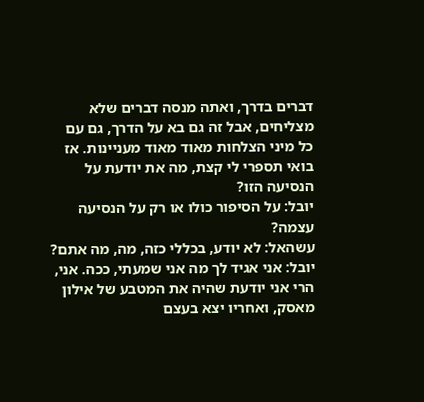דברים בדרך, ואתה מנסה דברים שלא מצליחים, אבל זה גם בא על הדרך, גם עם כל מיני הצלחות מאוד מאוד מעניינות. אז בואי תספרי לי קצת, מה את יודעת על הנסיעה הזו?
יובל: על הסיפור כולו או רק על הנסיעה עצמה?
עשהאל: לא יודע, בכללי כזה, מה, מה אתם?
יובל: אני אגיד לך מה אני שמעתי, ככה. אני, הרי אני יודעת שהיה את המטבע של אילון מאסק, ואחריו יצא בעצם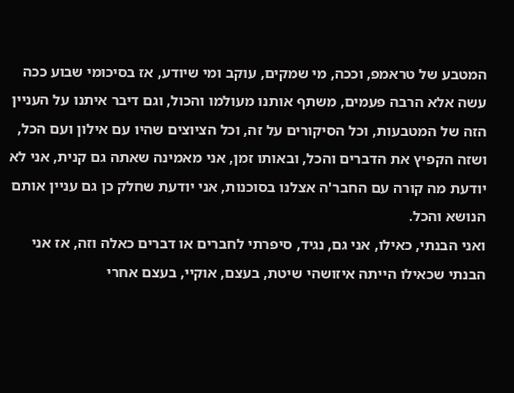המטבע של טראמפ, וככה, מי שמקים, עוקב ומי שיודע, אז בסיכומי שבוע ככה עשה אלא הרבה פעמים, משתף אותנו מעולמו והכול, וגם דיבר איתנו על העניין הזה של המטבעות, וכל הסיקורים על זה, וכל הציוצים שהיו עם אילון ועם הכל, ושזה הקפיץ את הדברים והכל, ובאותו זמן, אני מאמינה שאתה גם קנית, אני לא יודעת מה קורה עם החבר'ה אצלנו בסוכנות, אני יודעת שחלק כן גם עניין אותם הנושא והכל.
ואני הבנתי, כאילו, אני גם, נגיד, סיפרתי לחברים או דברים כאלה וזה, אז אני הבנתי שכאילו הייתה איזושהי שיטת, בעצם, אוקיי, בעצם אחרי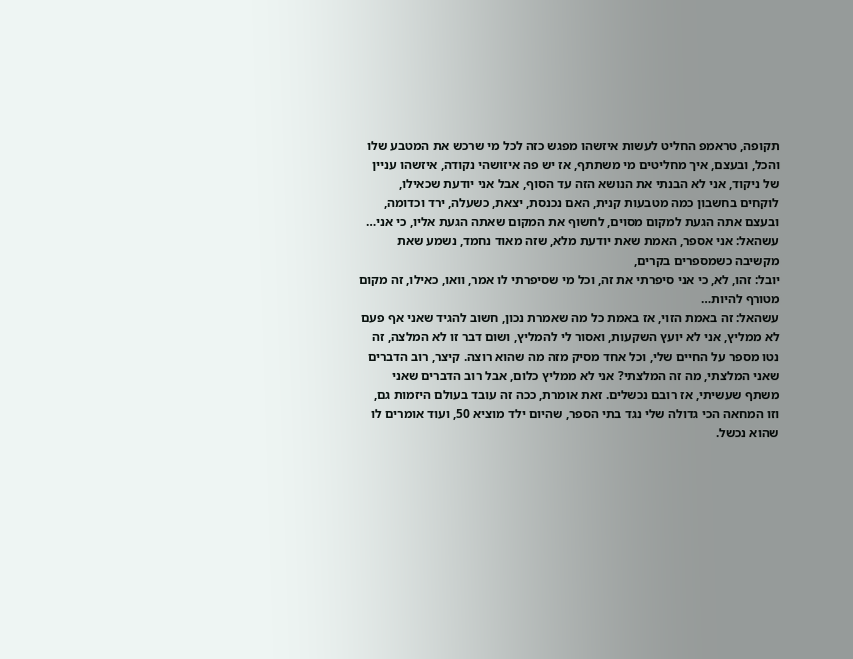תקופה, טראמפ החליט לעשות איזשהו מפגש כזה לכל מי שרכש את המטבע שלו והכל, ובעצם, איך מחליטים מי משתתף, אז יש פה איזושהי נקודה, איזשהו עניין של ניקוד, אני לא הבנתי את הנושא הזה עד הסוף, אבל אני יודעת שכאילו, לוקחים בחשבון כמה מטבעות קנית, האם נכנסת, יצאת, כשעלה, ירד וכדומה, ובעצם אתה הגעת למקום מסוים, לחשוף את המקום שאתה הגעת אליו, כי אני…
עשהאל: אני אספר, האמת שאת יודעת מלא, שזה מאוד נחמד, נשמע שאת מקשיבה כשמספרים בקרים,
יובל: זהו, לא, כי אני סיפרתי את זה, וכל מי שסיפרתי לו אמר, וואו, כאילו, זה מקום מטורף להיות…
עשהאל: זה באמת הזוי, אז באמת כל מה שאמרת נכון, חשוב להגיד שאני אף פעם לא ממליץ, אני לא יועץ השקעות, ואסור לי להמליץ, ושום דבר זו לא המלצה, זה נטו מספר על החיים שלי, וכל אחד מסיק מזה מה שהוא רוצה. קיצר, רוב הדברים שאני המלצתי, מה זה המלצתי? אני לא ממליץ כלום, אבל רוב הדברים שאני משתף שעשיתי, אז רובם נכשלים. זאת אומרת, ככה זה עובד בעולם היזמות גם, וזו המחאה הכי גדולה שלי נגד בתי הספר, שהיום ילד מוציא 50, ועוד אומרים לו שהוא נכשל.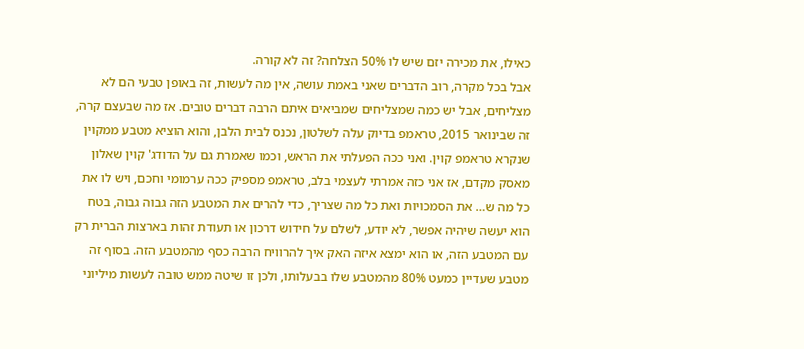כאילו, את מכירה יזם שיש לו 50% הצלחה? זה לא קורה.
אבל בכל מקרה, רוב הדברים שאני באמת עושה, אין מה לעשות, זה באופן טבעי הם לא מצליחים, אבל יש כמה שמצליחים שמביאים איתם הרבה דברים טובים. אז מה שבעצם קרה, זה שבינואר 2015, טראמפ בדיוק עלה לשלטון, נכנס לבית הלבן, והוא הוציא מטבע ממקוין שנקרא טראמפ קוין. ואני ככה הפעלתי את הראש, וכמו שאמרת גם על הדודג' קוין שאלון מאסק מקדם, אז אני כזה אמרתי לעצמי בלב, טראמפ מספיק ככה ערמומי וחכם, ויש לו את כל מה ש… את הסמכויות ואת כל מה שצריך, כדי להרים את המטבע הזה גבוה גבוה, בטח הוא יעשה שיהיה אפשר, לא יודע, לשלם על חידוש דרכון או תעודת זהות בארצות הברית רק עם המטבע הזה, או הוא ימצא איזה האק איך להרוויח הרבה כסף מהמטבע הזה. בסוף זה מטבע שעדיין כמעט 80% מהמטבע שלו בבעלותו, ולכן זו שיטה ממש טובה לעשות מיליוני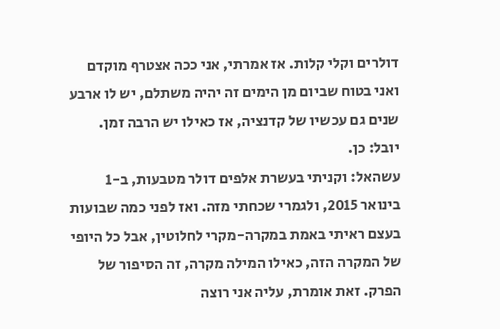דולרים וקלי קלות. אז אמרתי, אני ככה אצטרף מוקדם ואני בטוח שביום מן הימים זה יהיה משתלם, יש לו ארבע שנים גם עכשיו של קדנציה, אז כאילו יש הרבה זמן.
יובל: כן.
עשהאל: וקניתי בעשרת אלפים דולר מטבעות, ב-1 בינואר 2015, ולגמרי שכחתי מזה. ואז לפני כמה שבועות בעצם ראיתי באמת במקרה-מקרי לחלוטין, אבל כל היופי של המקרה הזה, כאילו המילה מקרה, זה הסיפור של הפרק. זאת אומרת, עליה אני רוצה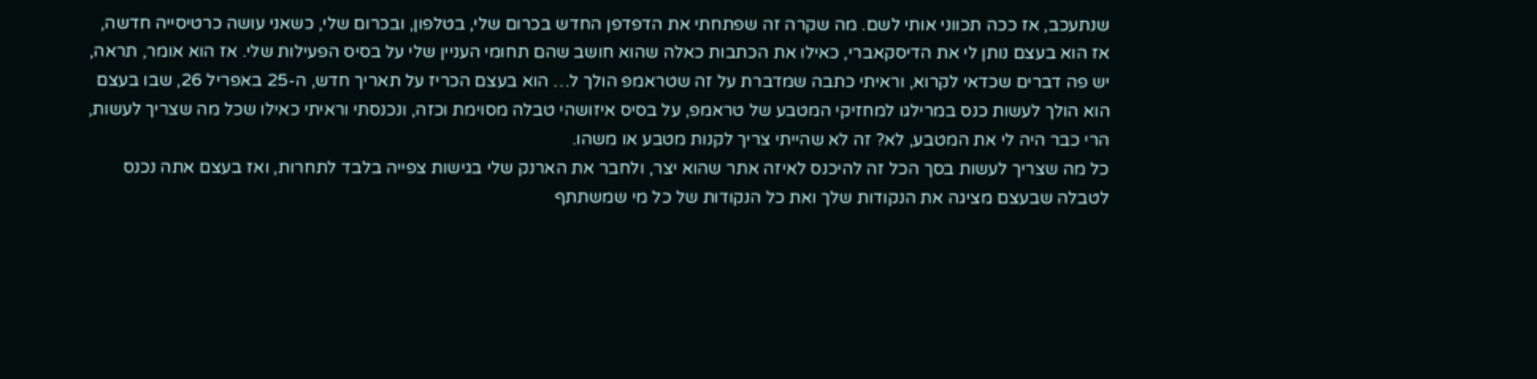שנתעכב, אז ככה תכווני אותי לשם. מה שקרה זה שפתחתי את הדפדפן החדש בכרום שלי, בטלפון, ובכרום שלי, כשאני עושה כרטיסייה חדשה, אז הוא בעצם נותן לי את הדיסקאברי, כאילו את הכתבות כאלה שהוא חושב שהם תחומי העניין שלי על בסיס הפעילות שלי. אז הוא אומר, תראה, יש פה דברים שכדאי לקרוא, וראיתי כתבה שמדברת על זה שטראמפ הולך ל… הוא בעצם הכריז על תאריך חדש, ה-25 באפריל 26, שבו בעצם הוא הולך לעשות כנס במרילגו למחזיקי המטבע של טראמפ, על בסיס איזושהי טבלה מסוימת וכזה, ונכנסתי וראיתי כאילו שכל מה שצריך לעשות, הרי כבר היה לי את המטבע, לא? זה לא שהייתי צריך לקנות מטבע או משהו.
כל מה שצריך לעשות בסך הכל זה להיכנס לאיזה אתר שהוא יצר, ולחבר את הארנק שלי בגישות צפייה בלבד לתחרות, ואז בעצם אתה נכנס לטבלה שבעצם מציגה את הנקודות שלך ואת כל הנקודות של כל מי שמשתתף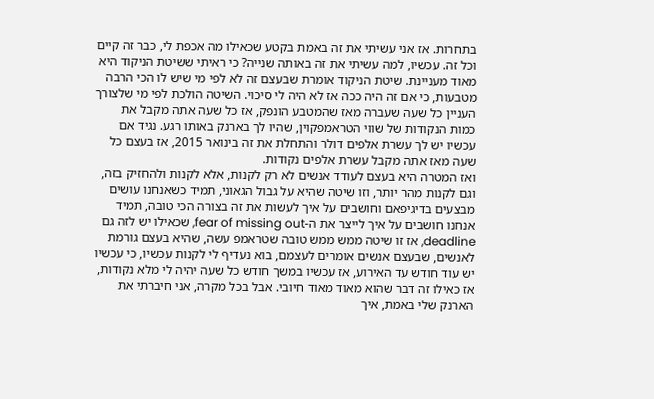בתחרות. אז אני עשיתי את זה באמת בקטע שכאילו מה אכפת לי, כבר זה קיים וכל זה. עכשיו, למה עשיתי את זה באותה שנייה? כי ראיתי ששיטת הניקוד היא מאוד מעניינת. שיטת הניקוד אומרת שבעצם זה לא לפי מי שיש לו הכי הרבה מטבעות, כי אם זה היה ככה אז לא היה לי סיכוי. השיטה הולכת לפי מי שלצורך העניין כל שעה שעברה מאז שהמטבע הונפק, אז כל שעה אתה מקבל את כמות הנקודות של שווי הטראמפקוין, שהיו לך בארנק באותו רגע. נגיד אם עכשיו יש לך עשרת אלפים דולר והתחלת את זה בינואר 2015, אז בעצם כל שעה מאז אתה מקבל עשרת אלפים נקודות.
ואז המטרה היא בעצם לעודד אנשים לא רק לקנות, אלא לקנות ולהחזיק בזה, וגם לקנות מהר יותר, וזו שיטה שהיא על גבול הגאוני, תמיד כשאנחנו עושים מבצעים בדיגיפאם וחושבים על איך לעשות את זה בצורה הכי טובה, תמיד אנחנו חושבים על איך לייצר את ה-fear of missing out, שכאילו יש לזה גם deadline, אז זו שיטה ממש ממש טובה שטראמפ עשה, שהיא בעצם גורמת לאנשים, שבעצם אנשים אומרים לעצמם, בוא נעדיף לי לקנות עכשיו, כי עכשיו יש עוד חודש עד האירוע, אז עכשיו במשך חודש כל שעה יהיה לי מלא נקודות, אז כאילו זה דבר שהוא מאוד מאוד חיובי. אבל בכל מקרה, אני חיברתי את הארנק שלי באמת, איך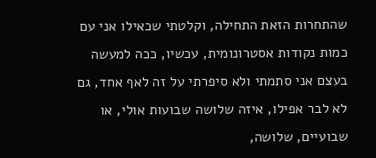שהתחרות הזאת התחילה, וקלטתי שכאילו אני עם כמות נקודות אסטרונומית, עכשיו, ככה למעשה בעצם אני סתמתי ולא סיפרתי על זה לאף אחד, גם לא לבר אפילו, איזה שלושה שבועות אולי, או שבועיים, שלושה,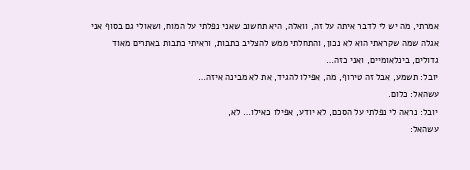אמרתי, מה יש לי לדבר איתה על זה, וואלה, היא תחשוב שאני נפלתי על המוח, ושאולי גם בסוף אני אגלה שמה שקראתי הוא לא נכון, והתחלתי ממש להצליב כתבות, וראיתי כתבות באתרים מאוד גדולים, בינלאומיים, ואני כזה…
יובל: תשמע, אבל זה טירוף, מה, אפילו להגיד, את לא מבינה איזה…
עשהאל: כלום.
יובל: נראה לי נפלתי על הסכם, לא יודע, אפילו כאילו… לא,
עשהאל: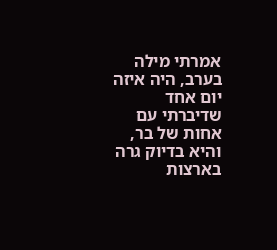אמרתי מילה בערב, היה איזה יום אחד שדיברתי עם אחות של בר, והיא בדיוק גרה בארצות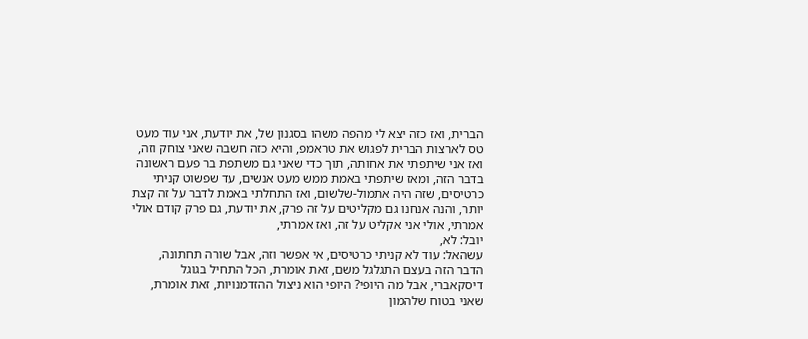הברית, ואז כזה יצא לי מהפה משהו בסגנון של, את יודעת, אני עוד מעט טס לארצות הברית לפגוש את טראמפ, והיא כזה חשבה שאני צוחק וזה, ואז אני שיתפתי את אחותה, תוך כדי שאני גם משתפת בר פעם ראשונה בדבר הזה, ומאז שיתפתי באמת ממש מעט אנשים, עד שפשוט קניתי כרטיסים, שזה היה אתמול-שלשום, ואז התחלתי באמת לדבר על זה קצת יותר, והנה אנחנו גם מקליטים על זה פרק, את יודעת, גם פרק קודם אולי אמרתי, אולי אני אקליט על זה, ואז אמרתי,
יובל: לא,
עשהאל: עוד לא קניתי כרטיסים, אי אפשר וזה, אבל שורה תחתונה, הדבר הזה בעצם התגלגל משם, זאת אומרת, הכל התחיל בגוגל דיסקאברי, אבל מה היופי? היופי הוא ניצול ההזדמנויות, זאת אומרת, שאני בטוח שלהמון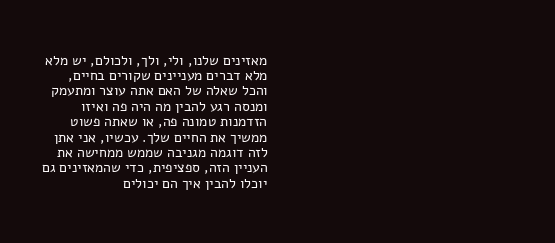מאזינים שלנו, ולי, ולך, ולכולם, יש מלא מלא דברים מעניינים שקורים בחיים, והכל שאלה של האם אתה עוצר ומתעמק ומנסה רגע להבין מה היה פה ואיזו הזדמנות טמונה פה, או שאתה פשוט ממשיך את החיים שלך. עכשיו, אני אתן לזה דוגמה מגניבה שממש ממחישה את העניין הזה, ספציפית, כדי שהמאזינים גם יוכלו להבין איך הם יכולים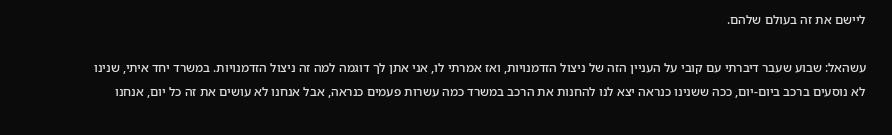ליישם את זה בעולם שלהם.

עשהאל: שבוע שעבר דיברתי עם קובי על העניין הזה של ניצול הזדמנויות, ואז אמרתי לו, אני אתן לך דוגמה למה זה ניצול הזדמנויות. במשרד יחד איתי, שנינו לא נוסעים ברכב ביום-יום, ככה ששנינו כנראה יצא לנו להחנות את הרכב במשרד כמה עשרות פעמים כנראה, אבל אנחנו לא עושים את זה כל יום, אנחנו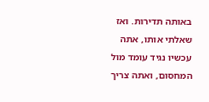באותה תדירות. ואז שאלתי אותו, אתה עכשיו נגיד עומד מול המחסום, ואתה צריך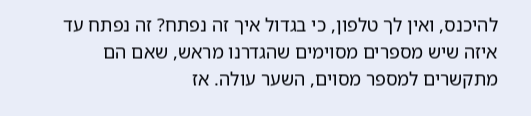להיכנס, ואין לך טלפון, כי בגדול איך זה נפתח? זה נפתח עד איזה שיש מספרים מסוימים שהגדרנו מראש, שאם הם מתקשרים למספר מסוים, השער עולה. אז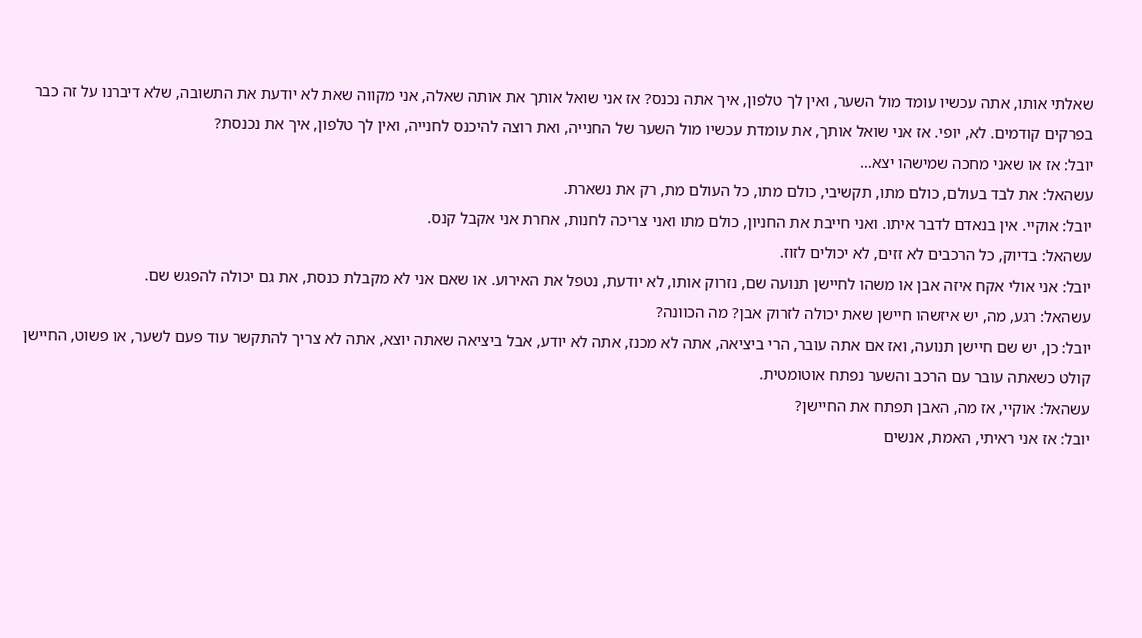שאלתי אותו, אתה עכשיו עומד מול השער, ואין לך טלפון, איך אתה נכנס? אז אני שואל אותך את אותה שאלה, אני מקווה שאת לא יודעת את התשובה, שלא דיברנו על זה כבר בפרקים קודמים. לא, יופי. אז אני שואל אותך, את עומדת עכשיו מול השער של החנייה, ואת רוצה להיכנס לחנייה, ואין לך טלפון, איך את נכנסת?
יובל: אז או שאני מחכה שמישהו יצא…
עשהאל: את לבד בעולם, כולם מתו, תקשיבי, כולם מתו, כל העולם מת, רק את נשארת.
יובל: אוקיי. אין בנאדם לדבר איתו. ואני חייבת את החניון, כולם מתו ואני צריכה לחנות, אחרת אני אקבל קנס.
עשהאל: בדיוק, כל הרכבים לא זזים, לא יכולים לזוז.
יובל: אני אולי אקח איזה אבן או משהו לחיישן תנועה שם, נזרוק אותו, לא יודעת, נטפל את האירוע. או שאם אני לא מקבלת כנסת, את גם יכולה להפגש שם.
עשהאל: רגע, מה, יש איזשהו חיישן שאת יכולה לזרוק אבן? מה הכוונה?
יובל: כן, יש שם חיישן תנועה, ואז אם אתה עובר, הרי ביציאה, אתה לא מכנז, אתה לא יודע, אבל ביציאה שאתה יוצא, אתה לא צריך להתקשר עוד פעם לשער, או פשוט, החיישן קולט כשאתה עובר עם הרכב והשער נפתח אוטומטית.
עשהאל: אוקיי, אז מה, האבן תפתח את החיישן?
יובל: אז אני ראיתי, האמת, אנשים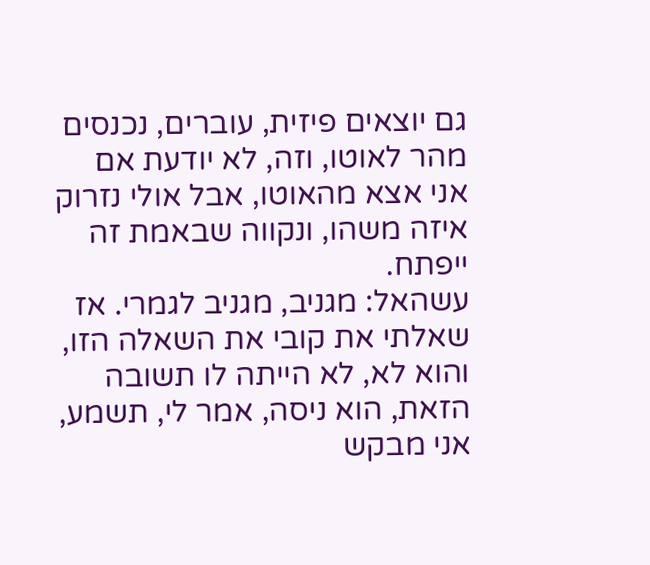גם יוצאים פיזית, עוברים, נכנסים מהר לאוטו, וזה, לא יודעת אם אני אצא מהאוטו, אבל אולי נזרוק איזה משהו, ונקווה שבאמת זה ייפתח.
עשהאל: מגניב, מגניב לגמרי. אז שאלתי את קובי את השאלה הזו, והוא לא, לא הייתה לו תשובה הזאת, הוא ניסה, אמר לי, תשמע, אני מבקש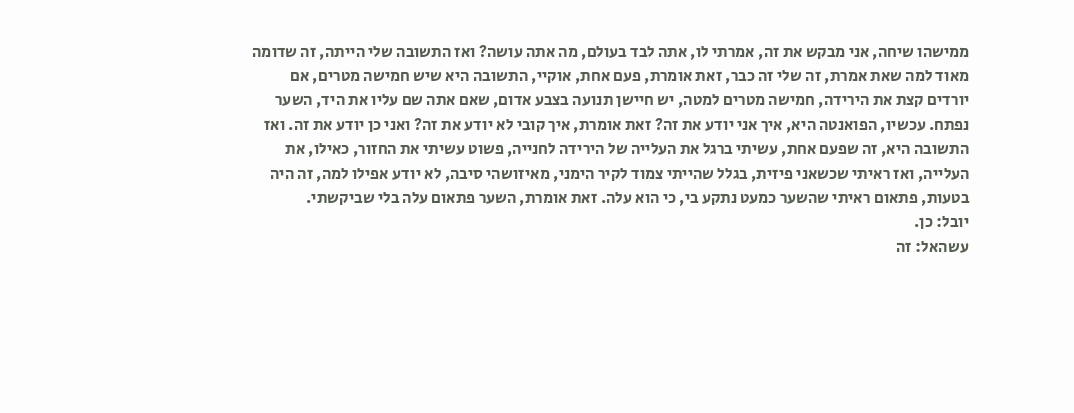ממישהו שיחה, אני מבקש את זה, אמרתי לו, אתה לבד בעולם, מה אתה עושה? ואז התשובה שלי הייתה, זה שדומה מאוד למה שאת אמרת, זה שלי זה כבר, זאת אומרת, פעם אחת, אוקיי, התשובה היא שיש חמישה מטרים, אם יורדים קצת את הירידה, חמישה מטרים למטה, יש חיישן תנועה בצבע אדום, שאם אתה שם עליו את היד, השער נפתח. עכשיו, הפואנטה היא, איך אני יודע את זה? זאת אומרת, איך קובי לא יודע את זה? ואני כן יודע את זה. ואז התשובה היא, זה שפעם אחת, עשיתי ברגל את העלייה של הירידה לחנייה, פשוט עשיתי את החזור, כאילו, את העלייה, ואז ראיתי שכשאני פיזית, בגלל שהייתי צמוד לקיר הימני, מאיזושהי סיבה, לא יודע אפילו למה, זה היה בטעות, פתאום ראיתי שהשער כמעט נתקע בי, כי הוא עלה. זאת אומרת, השער פתאום עלה בלי שביקשתי.
יובל: כן.
עשהאל: זה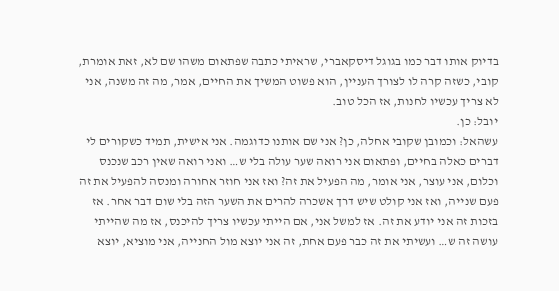בדיוק אותו דבר כמו בגוגל דיסקאברי, שראיתי כתבה שפתאום משהו שם לא, זאת אומרת, קובי, כשזה קרה לו לצורך העניין, הוא פשוט המשיך את החיים, אמר, מה זה משנה, אני לא צריך עכשיו לחנות, אז הכל טוב.
יובל: כן.
עשהאל: וכמובן שקובי אחלה, כן? אני שם אותנו כדוגמה. אני אישית, תמיד כשקורים לי דברים כאלה בחיים, ופתאום אני רואה שער עולה בלי ש… ואני רואה שאין רכב שנכנס וכלום, אני עוצר, אני אומר, מה הפעיל את זה? ואז אני חוזר אחורה ומנסה להפעיל את זה פעם שנייה, ואז אני קולט שיש דרך אשכרה להרים את השער הזה בלי שום דבר אחר. אז בזכות זה אני יודע את זה. אז למשל אני, אם הייתי עכשיו צריך להיכנס, אז מה שהייתי עושה זה ש… ועשיתי את זה כבר פעם אחת, זה אני יוצא מול החנייה, אני מוציא, יוצא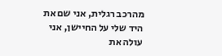מהרכב רגלית, אני שם את היד שלי על החיישן, אני עולה את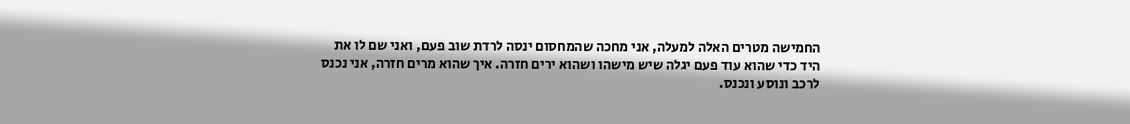החמישה מטרים האלה למעלה, אני מחכה שהמחסום ינסה לרדת שוב פעם, ואני שם לו את היד כדי שהוא עוד פעם יגלה שיש מישהו ושהוא ירים חזרה. איך שהוא מרים חזרה, אני נכנס לרכב ונוסע ונכנס.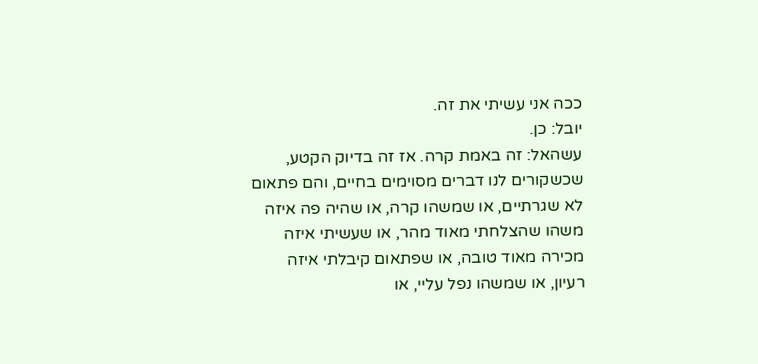ככה אני עשיתי את זה.
יובל: כן.
עשהאל: זה באמת קרה. אז זה בדיוק הקטע, שכשקורים לנו דברים מסוימים בחיים, והם פתאום לא שגרתיים, או שמשהו קרה, או שהיה פה איזה משהו שהצלחתי מאוד מהר, או שעשיתי איזה מכירה מאוד טובה, או שפתאום קיבלתי איזה רעיון, או שמשהו נפל עליי, או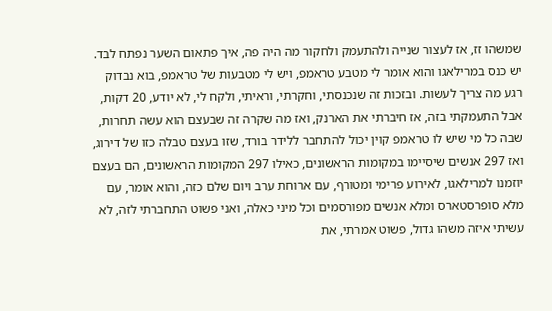שמשהו זז, אז לעצור שנייה ולהתעמק ולחקור מה היה פה, איך פתאום השער נפתח לבד. יש כנס במרילאגו והוא אומר לי מטבע טראמפ, ויש לי מטבעות של טראמפ, בוא נבדוק רגע מה צריך לעשות. ובזכות זה שנכנסתי, וחקרתי, וראיתי, ולקח לי, לא יודע, 20 דקות, אבל התעמקתי בזה, אז חיברתי את הארנק, ואז מה שקרה זה שבעצם הוא עשה תחרות, שבה כל מי שיש לו טראמפ קוין יכול להתחבר ללידר בורד, שזו בעצם טבלה כזו של דירוג, ואז 297 אנשים שיסיימו במקומות הראשונים, כאילו 297 המקומות הראשונים, הם בעצם יוזמנו למרילאגו, לאירוע פרימי ומטורף, עם ארוחת ערב ויום שלם כזה, והוא אומר, עם מלא סופרסטארס ומלא אנשים מפורסמים וכל מיני כאלה, ואני פשוט התחברתי לזה, לא עשיתי איזה משהו גדול, פשוט אמרתי, את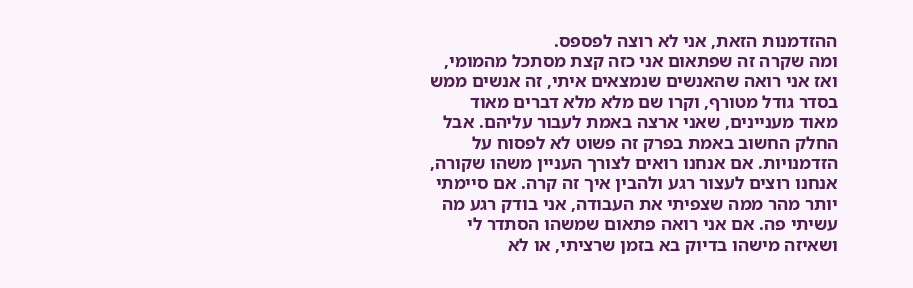ההזדמנות הזאת, אני לא רוצה לפספס.
ומה שקרה זה שפתאום אני כזה קצת מסתכל מהמומי, ואז אני רואה שהאנשים שנמצאים איתי, זה אנשים ממש בסדר גודל מטורף, וקרו שם מלא מלא דברים מאוד מאוד מעניינים, שאני ארצה באמת לעבור עליהם. אבל החלק החשוב באמת בפרק זה פשוט לא לפסוח על הזדמנויות. אם אנחנו רואים לצורך העניין משהו שקורה, אנחנו רוצים לעצור רגע ולהבין איך זה קרה. אם סיימתי יותר מהר ממה שצפיתי את העבודה, אני בודק רגע מה עשיתי פה. אם אני רואה פתאום שמשהו הסתדר לי ושאיזה מישהו בדיוק בא בזמן שרציתי, או לא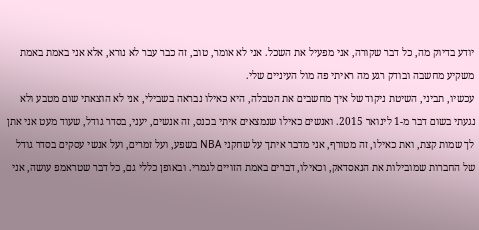יודע בדיוק מה, כל דבר שקורה, אני מפעיל את השכל. אני לא אומר, טוב, זה כבר עבר לא נורא, אלא אני באמת באמת משקיע מחשבה ובודק רגע מה ראיתי פה מול העיניים שלי.
עכשיו, תביני, השיטת ניקוד של איך מחשבים את הטבלה, היא כאילו נבראה בשבילי, אני לא הוצאתי שום מטבע ולא נגעתי בשום דבר מ-1 לינואר 2015. ואנשים כאילו שנמצאים איתי בכנס, זה אנשים, יעני, בסדר גודל, שעוד מעט אני אתן לך שמות קצת, ואת כאילו, זה מטורף, אני מדבר איתך על שחקני NBA בשפע, ועל זמרים, ועל אנשי עסקים בסדר גודל של החברות שמובילות את הנאסדאק, וכאילו, דברים באמת הזויים לגמרי. ובאופן כללי גם, כל דבר שטראמפ עושה, אני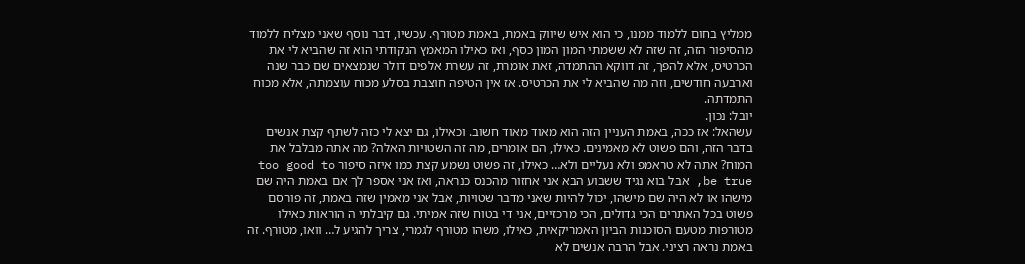ממליץ בחום ללמוד ממנו, כי הוא איש שיווק באמת, באמת מטורף. עכשיו, דבר נוסף שאני מצליח ללמוד מהסיפור הזה, זה שזה לא ששמתי המון המון כסף, ואז כאילו המאמץ הנקודתי הוא זה שהביא לי את הכרטיס, אלא להפך, זה דווקא ההתמדה, זאת אומרת, זה עשרת אלפים דולר שנמצאים שם כבר שנה וארבעה חודשים, וזה מה שהביא לי את הכרטיס. אז אין הטיפה חוצבת בסלע מכוח עוצמתה, אלא מכוח התמדתה.
יובל: נכון.
עשהאל: אז ככה, באמת העניין הזה הוא מאוד מאוד חשוב. וכאילו, גם יצא לי כזה לשתף קצת אנשים בדבר הזה, והם פשוט לא מאמינים. כאילו, הם אומרים, מה זה השטויות האלה? מה אתה מבלבל את המוח? אתה לא טראמפ ולא נעליים ולא… כאילו, זה פשוט נשמע קצת כמו איזה סיפור too good to be true, אבל בוא נגיד ששבוע הבא אני אחזור מהכנס כנראה, ואז אני אספר לך אם באמת היה שם מישהו או לא היה שם מישהו, יכול להיות שאני מדבר שטויות, אבל אני מאמין שזה באמת, זה פורסם פשוט בכל האתרים הכי גדולים, הכי מרכזיים, אני די בטוח שזה אמיתי. גם קיבלתי ה הוראות כאילו מטורפות מטעם הסוכנות הביון האמריקאית, כאילו, משהו מטורף לגמרי, צריך להגיע ל… וואו, מטורף. זה באמת נראה רציני. אבל הרבה אנשים לא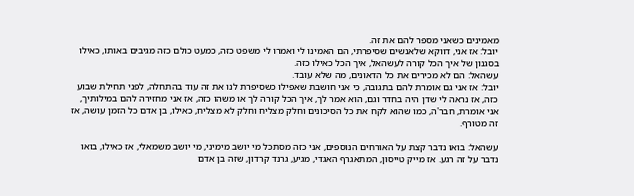מאמינים כשאני מספר להם את זה.
יובל: אז אני, דווקא שלאנשים שסיפרתי, הם האמינו לי ואמרו לי משפט כזה, כמעט כולם כזה מגיבים באותו, כאילו בסגנון של איך הכל קורה לעשהאל, איך הכל כאילו כזה.
עשהאל: הם לא מכירים את כל הדאונים, מה שלא עובד.
יובל: אז אני גם אומרת להם בתגובה, כי אני חושבת שאפילו כשסיפרת לנו את זה עוד בהתחלה, לפני תחילת שבוע כזה, אז נראה לי שדן היה בחדר וגם, הוא אמר לך, איך הכל קורה לך או משהו כזה, אז אני מחזירה להם במילותיך, אני אומרת, חבר'ה, כמו שהוא לקח את כל הסיכונים וחלק מצליח וחלק לא מצליח, כאילו, בן אדם כל הזמן עושה, אז זה מטורף.

עשהאל: בואו נדבר קצת על האורחים הנוספים, אני כזה מסתכל מי יושב מימיני, מי יושב משמאלי, אז כאילו, בואו נדבר על זה רגע. אז מייק טייסון, המתאגרף האגדי, מגיע, גרנד קרדון, שזה בן אדם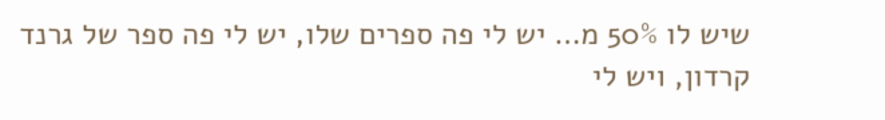שיש לו 50% מ… יש לי פה ספרים שלו, יש לי פה ספר של גרנד קרדון, ויש לי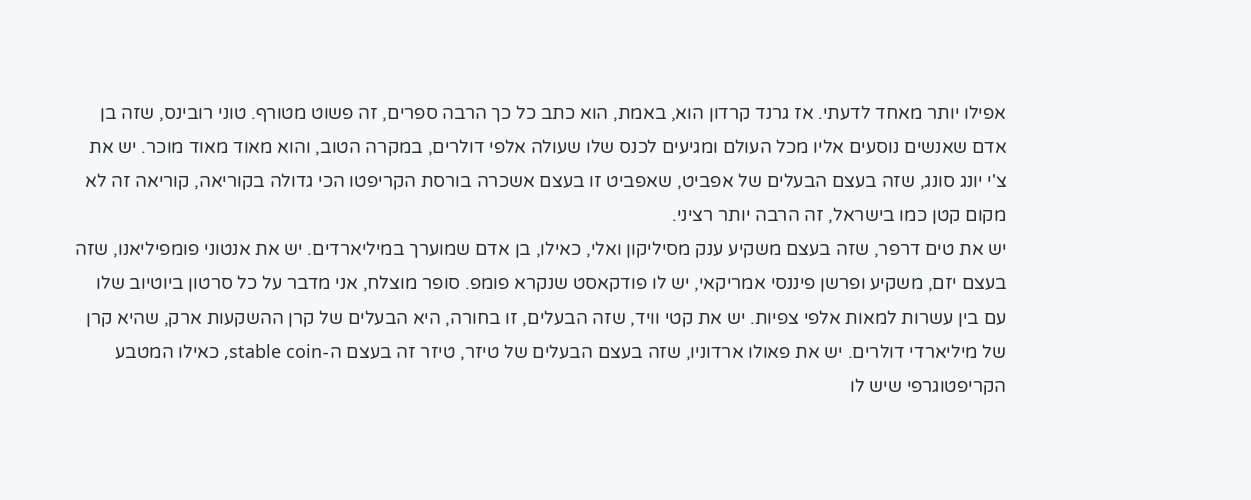אפילו יותר מאחד לדעתי. אז גרנד קרדון הוא, באמת, הוא כתב כל כך הרבה ספרים, זה פשוט מטורף. טוני רובינס, שזה בן אדם שאנשים נוסעים אליו מכל העולם ומגיעים לכנס שלו שעולה אלפי דולרים, במקרה הטוב, והוא מאוד מאוד מוכר. יש את צ'י יונג סונג, שזה בעצם הבעלים של אפביט, שאפביט זו בעצם אשכרה בורסת הקריפטו הכי גדולה בקוריאה, קוריאה זה לא מקום קטן כמו בישראל, זה הרבה יותר רציני.
יש את טים דרפר, שזה בעצם משקיע ענק מסיליקון ואלי, כאילו, בן אדם שמוערך במיליארדים. יש את אנטוני פומפיליאנו, שזה בעצם יזם, משקיע ופרשן פיננסי אמריקאי, יש לו פודקאסט שנקרא פומפ. סופר מוצלח, אני מדבר על כל סרטון ביוטיוב שלו עם בין עשרות למאות אלפי צפיות. יש את קטי וויד, שזה הבעלים, זו בחורה, היא הבעלים של קרן ההשקעות ארק, שהיא קרן של מיליארדי דולרים. יש את פאולו ארדוניו, שזה בעצם הבעלים של טיזר, טיזר זה בעצם ה-stable coin, כאילו המטבע הקריפטוגרפי שיש לו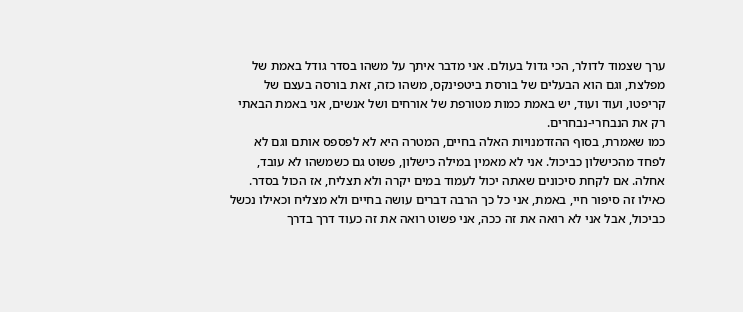ערך שצמוד לדולר, הכי גדול בעולם. אני מדבר איתך על משהו בסדר גודל באמת של מפלצת, וגם הוא הבעלים של בורסת ביטפינקס, משהו כזה, זאת בורסה בעצם של קריפטו, ועוד ועוד, יש באמת כמות מטורפת של אורחים ושל אנשים, אני באמת הבאתי רק את הנבחרי-נבחרים.
כמו שאמרת, בסוף ההזדמנויות האלה בחיים, המטרה היא לא לפספס אותם וגם לא לפחד מהכישלון כביכול. אני לא מאמין במילה כישלון, פשוט גם כשמשהו לא עובד, אחלה. אם לקחת סיכונים שאתה יכול לעמוד במים יקרה ולא תצליח, אז הכול בסדר. כאילו זה סיפור חיי, באמת, אני כל כך הרבה דברים עושה בחיים ולא מצליח וכאילו נכשל כביכול, אבל אני לא רואה את זה ככה, אני פשוט רואה את זה כעוד דרך בדרך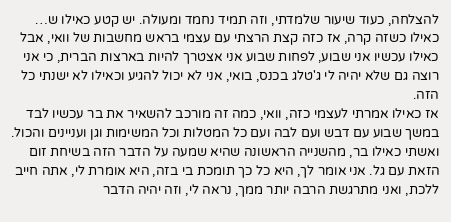להצלחה, כעוד שיעור שלמדתי, וזה תמיד נחמד ומעולה. יש קטע כאילו ש… כאילו כשזה קרה, אז כזה קצת הרצתי עם עצמי בראש מחשבות של וואי, אבל כאילו עכשיו אני שבוע, לפחות שבוע אני אצטרך להיות בארצות הברית, כי אני רוצה גם שלא יהיה לי ג'טלג בכנס, בואי, אני לא יכול להגיע וכאילו לא ישנתי כל הזה.
אז כאילו אמרתי לעצמי כזה, וואי, כמה זה מורכב להשאיר את בר עכשיו לבד במשך שבוע עם דבש ועם לבה ועם כל המטלות וכל המשימות וגן ועניינים והכול. ואשתי כאילו בר, מהשנייה הראשונה שהיא שמעה על הדבר הזה בשיחת זום הזאת עם גל. אני אומר לך, היא כל כך תומכת בי בזה, היא אומרת לי, אתה חייב ללכת, ואני מתרגשת הרבה יותר ממך, נראה לי, וזה יהיה הדבר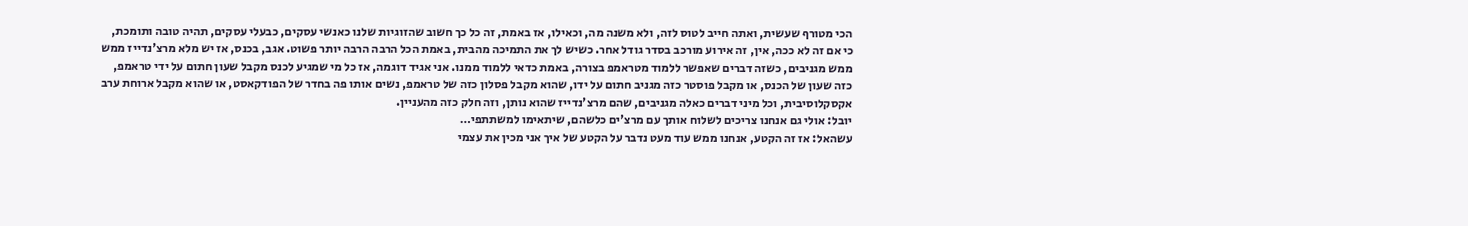הכי מטורף שעשית, ואתה חייב לטוס לזה, ולא משנה מה, וכאילו, אז באמת, זה כל כך חשוב שהזוגיות שלנו כאנשי עסקים, כבעלי עסקים, תהיה טובה ותומכת, כי אם זה לא ככה, אין, זה אירוע מורכב בסדר גודל אחר. כשיש לך את התמיכה מהבית, באמת הכל הרבה הרבה יותר פשוט. אגב, בכנס, אז יש מלא מרצ'נדייז ממש ממש מגניבים, כשזה דברים שאפשר ללמוד מטראמפ בצורה, באמת כדאי ללמוד ממנו. אני אגיד דוגמה, אז כל מי שמגיע לכנס מקבל שעון חתום על ידי טראמפ, כזה שעון של הכנס, או מקבל פוסטר כזה מגניב חתום על ידו, שהוא מקבל פסלון כזה של טראמפ, נשים אותו פה בחדר של הפודקאסט, או שהוא מקבל ארוחת ערב אקסקלוסיבית, וכל מיני דברים כאלה מגניבים, שהם מרצ'נדייז שהוא נותן, וזה חלק כזה מהעניין.
יובל: אולי גם אנחנו צריכים לשלוח אותך עם מרצ'ים כלשהם, שיתאימו למשתתפי…
עשהאל: אז זה הקטע, אנחנו ממש עוד מעט נדבר על הקטע של איך אני מכין את עצמי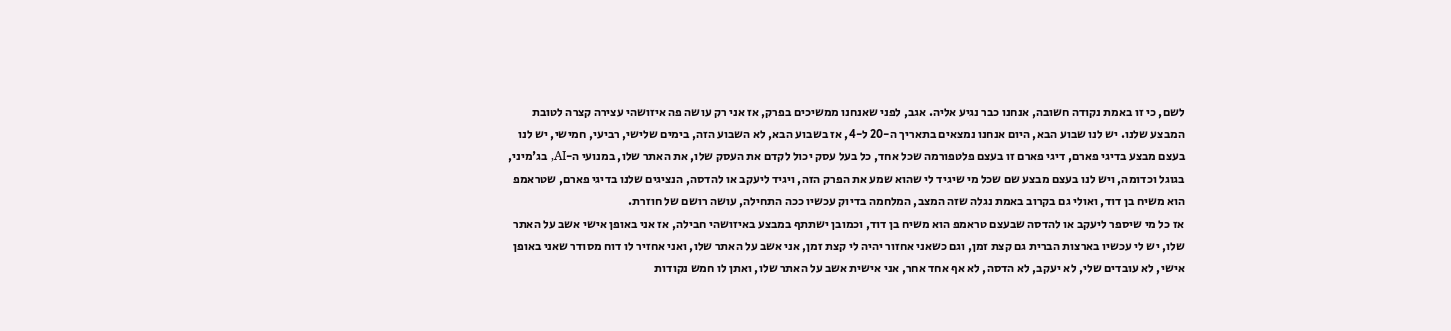לשם, כי זו באמת נקודה חשובה, אנחנו כבר נגיע אליה. אגב, לפני שאנחנו ממשיכים בפרק, אז אני רק עושה פה איזושהי עצירה קצרה לטובת המבצע שלנו. יש לנו שבוע הבא, היום אנחנו נמצאים בתאריך ה-20 ל-4, אז בשבוע הבא, לא השבוע הזה, בימים שלישי, רביעי, חמישי, יש לנו בעצם מבצע בדיגי פארם, דיגי פארם זו בעצם פלטפורמה שכל אחד, כל בעל עסק יכול לקדם את העסק שלו, את האתר שלו, במנועי ה-AI, בג'מיני, בגוגל וכדומה, ויש לנו בעצם מבצע שם שכל מי שיגיד לי שהוא שמע את הפרק הזה, ויגיד ליעקב או להדסה, הנציגים שלנו בדיגי פארם, שטראמפ הוא משיח בן דוד, ואולי גם בקרוב באמת נגלה שזה המצב, המלחמה בדיוק עכשיו ככה התחילה, עושה רושם של חוזרת.
אז כל מי שיספר ליעקב או להדסה שבעצם טראמפ הוא משיח בן דוד, וכמובן ישתתף במבצע באיזושהי חבילה, אז אני באופן אישי אשב על האתר שלו, יש לי עכשיו בארצות הברית גם קצת זמן, וגם כשאני אחזור יהיה לי קצת זמן, אני אשב על האתר שלו, ואני אחזיר לו דוח מסודר שאני באופן אישי, לא עובדים שלי, לא יעקב, לא הדסה, לא אף אחד אחר, אני אישית אשב על האתר שלו, ואתן לו חמש נקודות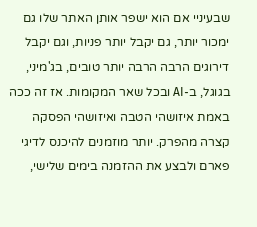שבעיניי אם הוא ישפר אותן האתר שלו גם ימכור יותר, גם יקבל יותר פניות, וגם יקבל דירוגים הרבה הרבה יותר טובים, בג'מיני, בגוגל, ב-AI ובכל שאר המקומות. אז זה ככה באמת איזושהי הטבה ואיזושהי הפסקה קצרה מהפרק. יותר מוזמנים להיכנס לדיגי פארם ולבצע את ההזמנה בימים שלישי,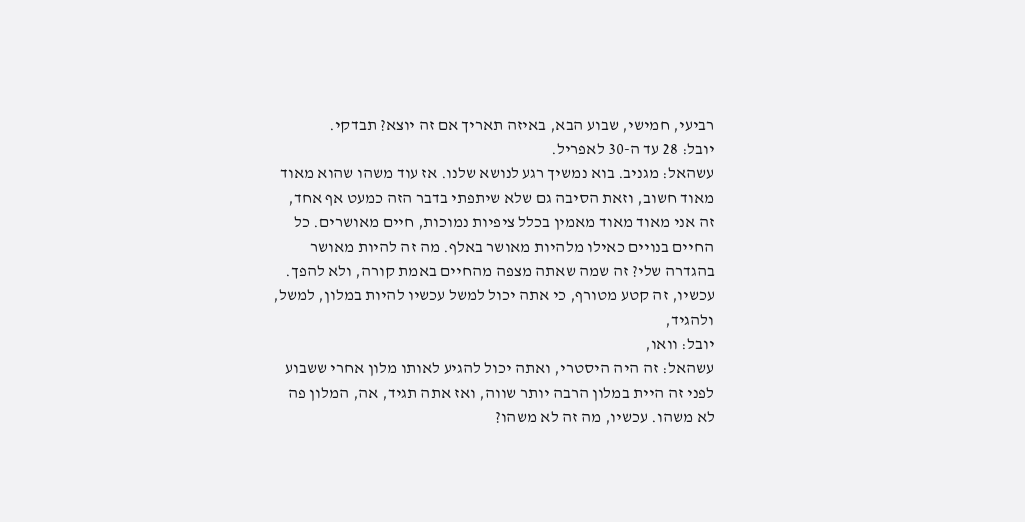רביעי, חמישי, שבוע הבא, באיזה תאריך אם זה יוצא? תבדקי.
יובל: 28 עד ה-30 לאפריל.
עשהאל: מגניב. בוא נמשיך רגע לנושא שלנו. אז עוד משהו שהוא מאוד מאוד חשוב, וזאת הסיבה גם שלא שיתפתי בדבר הזה כמעט אף אחד, זה אני מאוד מאוד מאמין בכלל ציפיות נמוכות, חיים מאושרים. כל החיים בנויים כאילו מלהיות מאושר באלף. מה זה להיות מאושר בהגדרה שלי? זה שמה שאתה מצפה מהחיים באמת קורה, ולא להפך. עכשיו, זה קטע מטורף, כי אתה יכול למשל עכשיו להיות במלון, למשל, ולהגיד,
יובל: וואו,
עשהאל: זה היה היסטרי, ואתה יכול להגיע לאותו מלון אחרי ששבוע לפני זה היית במלון הרבה יותר שווה, ואז אתה תגיד, אה, המלון פה לא משהו. עכשיו, מה זה לא משהו?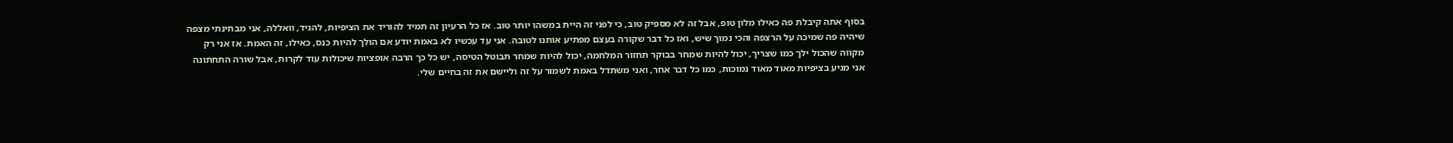בסוף אתה קיבלת פה כאילו מלון טופ, אבל זה לא מספיק טוב, כי לפני זה היית במשהו יותר טוב. אז כל הרעיון זה תמיד להוריד את הציפיות, להגיד, וואללה, אני מבחינתי מצפה שיהיה פה שמיכה על הרצפה והכי נמוך שיש, ואז כל דבר שקורה בעצם מפתיע אותנו לטובה. אני עד עכשיו לא באמת יודע אם הולך להיות כנס, כאילו, זה האמת. אז אני רק מקווה שהכול ילך כמו שצריך, יכול להיות שמחר בבוקר תחזור המלחמה, יכול להיות שמחר תבוטל הטיסה, יש כל כך הרבה אופציות שיכולות עוד לקרות, אבל שורה התחתונה אני מגיע בציפיות מאוד מאוד נמוכות, כמו כל דבר אחר, ואני משתדל באמת לשמור על זה וליישם את זה בחיים שלי.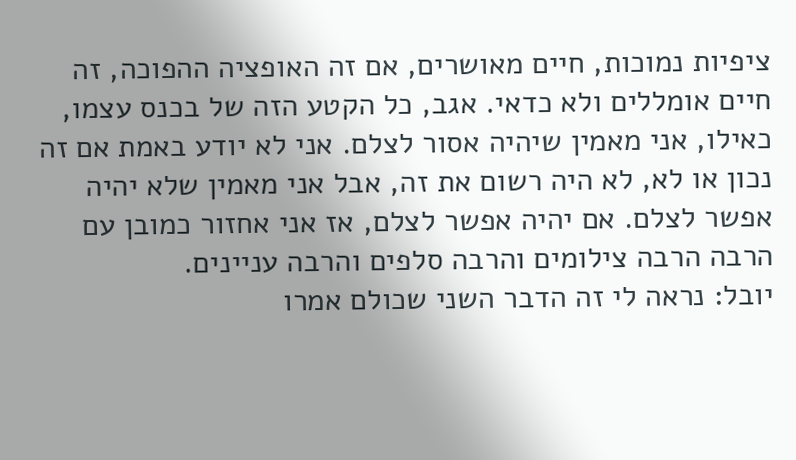ציפיות נמוכות, חיים מאושרים, אם זה האופציה ההפוכה, זה חיים אומללים ולא כדאי. אגב, כל הקטע הזה של בכנס עצמו, כאילו, אני מאמין שיהיה אסור לצלם. אני לא יודע באמת אם זה נכון או לא, לא היה רשום את זה, אבל אני מאמין שלא יהיה אפשר לצלם. אם יהיה אפשר לצלם, אז אני אחזור כמובן עם הרבה הרבה צילומים והרבה סלפים והרבה עניינים.
יובל: נראה לי זה הדבר השני שכולם אמרו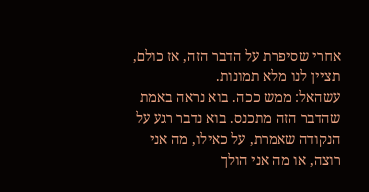אחרי שסיפרת על הדבר הזה, אז כולם, תציין לנו מלא תמונות.
עשהאל: ממש ככה. בוא נראה באמת שהדבר הזה מתכנס. בוא נדבר רגע על הנקודה שאמרת, על כאילו, מה אני רוצה, או מה אני הולך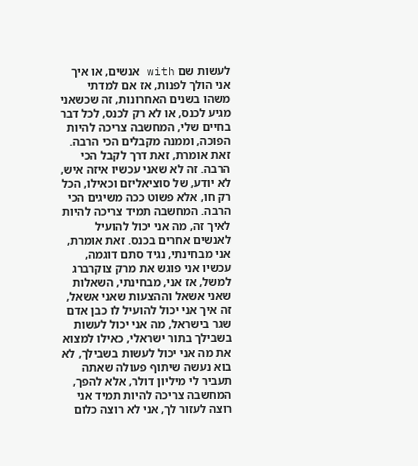לעשות שם with אנשים, או איך אני הולך לפנות, אז אם למדתי משהו בשנים האחרונות, זה שכשאני מגיע לכנס, או לא רק לכנס, לכל דבר בחיים שלי, המחשבה צריכה להיות הפוכה, וממנה מקבלים הכי הרבה. זאת אומרת, זאת דרך לקבל הכי הרבה. זה לא שאני עכשיו איזה איש, לא יודע, של סוציאליזם וכאילו, הכל רק חו, אלא פשוט ככה משיגים הכי הרבה. המחשבה תמיד צריכה להיות לאיך זה, מה אני יכול להועיל לאנשים אחרים בכנס. זאת אומרת, אני מבחינתי, נגיד סתם דוגמה, עכשיו אני פוגש את מרק צוקרברג למשל, אז אני, מבחינתי, השאלות שאני אשאל וההצעות שאני אשאל, זה איך אני יכול להועיל לו כבן אדם שגר בישראל, מה אני יכול לעשות בשבילך בתור ישראלי, כאילו למצוא את מה אני יכול לעשות בשבילך, לא בוא נעשה שיתוף פעולה שאתה תעביר לי מיליון דולר, אלא להפך, המחשבה צריכה להיות תמיד אני רוצה לעזור לך, אני לא רוצה כלום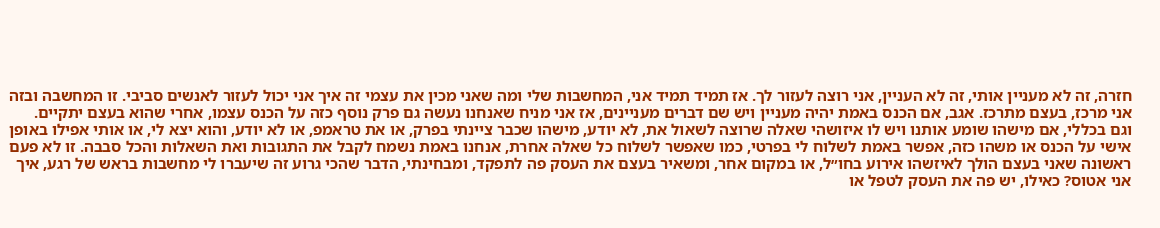חזרה, זה לא מעניין אותי, זה לא העניין, אני רוצה לעזור לך. אז תמיד תמיד אני, המחשבות שלי ומה שאני מכין את עצמי זה איך אני יכול לעזור לאנשים סביבי. זו המחשבה ובזה אני מרכז, בעצם מתרכז. אגב, אם הכנס באמת יהיה מעניין ויש שם דברים מעניינים, אז אני מניח שאנחנו נעשה גם פרק נוסף כזה על הכנס עצמו, אחרי שהוא בעצם יתקיים.
וגם בכללי, אם מישהו שומע אותנו ויש לו איזושהי שאלה שרוצה לשאול את, לא יודע, מישהו שכבר ציינתי בפרק, או את טראמפ, או לא יודע, והוא יצא לי, או אותי אפילו באופן אישי על הכנס או משהו כזה, אפשר באמת לשלוח לי בפרטי, כמו שאפשר לשלוח כל שאלה אחרת, אנחנו באמת נשמח לקבל את התגובות ואת השאלות והכל סבבה. זו לא פעם ראשונה שאני בעצם הולך לאיזשהו אירוע בחו״ל, או במקום אחר, ומשאיר בעצם את העסק פה לתפקד, ומבחינתי, הדבר שהכי גרוע זה שיעברו לי מחשבות בראש של רגע, איך אני אטוס? כאילו, יש פה את העסק לטפל או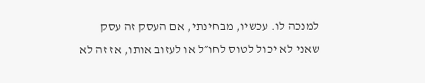למנכה לו. עכשיו, מבחינתי, אם העסק זה עסק שאני לא יכול לטוס לחו״ל או לעזוב אותו, אז זה לא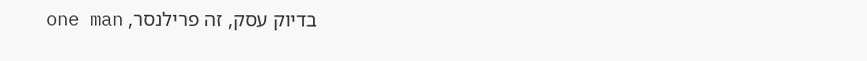בדיוק עסק, זה פרילנסר, one man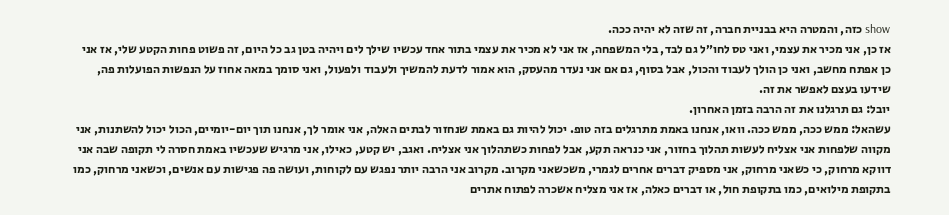show כזה, והמטרה היא בבניית חברה, זה שזה לא יהיה ככה.
אז כן, אני מכיר את עצמי, ואני טס לחו״ל גם לבד, בלי המשפחה, אז אני לא מכיר את עצמי בתור אחד עכשיו שילך לים ויהיה בטן גב כל היום, זה פשוט פחות הקטע שלי, אז אני כן אפתח מחשב, ואני כן הולך לעבוד והכול, אבל בסוף, גם אם אני נעדר מהעסק, הוא אמור לדעת להמשיך ולעבוד ולפעול, ואני סומך במאה אחוז על הנפשות הפועלות פה, שידעו בעצם לאפשר את זה.
יובל: גם תרגלנו את זה הרבה בזמן האחרון.
עשהאל: ממש ככה, ממש ככה. וואו, אנחנו באמת מתרגלים בזה טופ. יכול להיות גם באמת שנחזור לבתים האלה, אני אומר לך, אנחנו תוך יום-יומיים, הכול יכול להשתנות, אני מקווה שלפחות אני אצליח לעשות תהלוך בחזור, אני כנראה תקע, אבל לפחות כשתהלוך אני אצליח. ואגב, יש קטע, כאילו, אני מרגיש שעכשיו באמת חסרה לי תקופה שבה אני דווקא מרחוק, כי כשאני מרחוק, אני מספיק דברים אחרים לגמרי, משכשאני מקרוב. מקרוב אני הרבה יותר נפגש עם לקוחות, ועושה פה פגישות עם אנשים, וכשאני מרחוק, כמו בתקופת מילואים, כמו בתקופת חול, או דברים כאלה, אז אני מצליח אשכרה לפתוח אתרים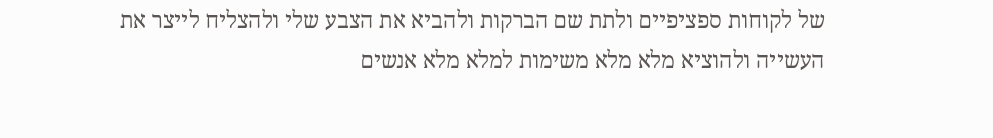של לקוחות ספציפיים ולתת שם הברקות ולהביא את הצבע שלי ולהצליח לייצר את העשייה ולהוציא מלא מלא משימות למלא מלא אנשים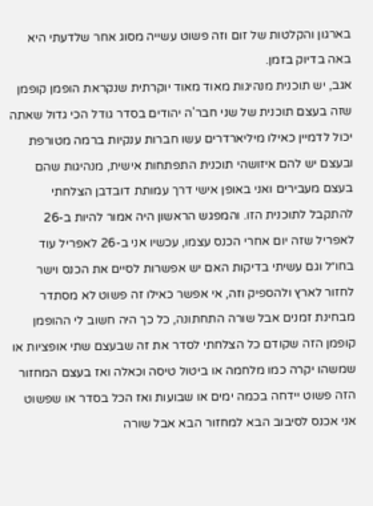בארגון והקלטות של זום וזה פשוט עשייה מסוג אחר שלדעתי היא באה בדיוק בזמן.
אגב, יש תוכנית מנהיגות מאוד מאוד יוקרתית שנקראת הופמן קופמן שזה בעצם תוכנית של שני חבר'ה יהודים בסדר גודל הכי גדול שאתה יכול לדמיין כאילו מיליארדרים עשו חברות ענקיות ברמה מטורפת ובעצם יש להם איזושהי תוכנית התפתחות אישית, מנהיגות שהם בעצם מעבירים ואני באופן אישי דרך עמותת דובדבן הצלחתי להתקבל לתוכנית הזו. והמפגש הראשון היה אמור להיות ב-26 לאפריל שזה יום אחרי הכנס עצמו, עכשיו אני ב-26 לאפריל עוד בחו״ל וגם עשיתי בדיקות האם יש אפשרות לסיים את הכנס וישר לחזור לארץ ולהספיק וזה, אי אפשר כאילו זה פשוט לא מסתדר מבחינת זמנים אבל שורה התחתונה, כל כך היה חשוב לי ההופמן קופמן הזה שקודם כל הצלחתי לסדר את זה שבעצם שתי אופציות או שמשהו יקרה כמו מלחמה או ביטול טיסה וכאלה ואז בעצם המחזור הזה פשוט יידחה בכמה ימים או שבועות ואז הכל בסדר או שפשוט אני אכנס לסיבוב הבא למחזור הבא אבל שורה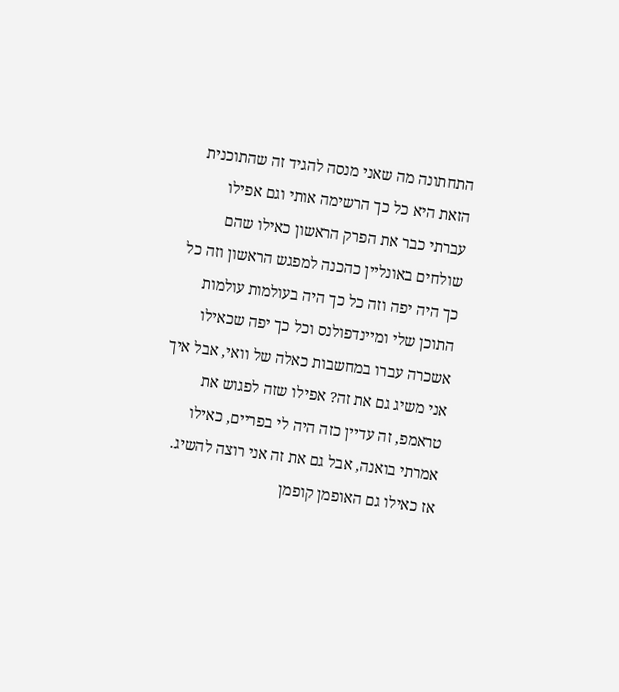התחתונה מה שאני מנסה להגיד זה שהתוכנית הזאת היא כל כך הרשימה אותי וגם אפילו עברתי כבר את הפרק הראשון כאילו שהם שולחים באונליין כהכנה למפגש הראשון וזה כל כך היה יפה וזה כל כך היה בעולמות עולמות התוכן שלי ומיינדפולנס וכל כך יפה שכאילו אשכרה עברו במחשבות כאלה של וואי, אבל איך אני משיג גם את זה? אפילו שזה לפגוש את טראמפ, זה עדיין כזה היה לי בפריים, כאילו אמרתי בואנה, אבל גם את זה אני רוצה להשיג. אז כאילו גם האופמן קופמן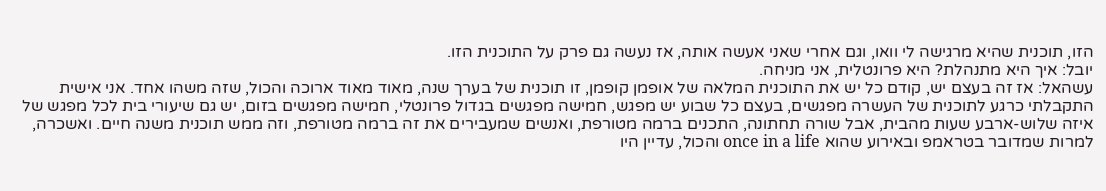הזו, תוכנית שהיא מרגישה לי וואו, וגם אחרי שאני אעשה אותה, אז נעשה גם פרק על התוכנית הזו.
יובל: איך היא מתנהלת? היא פרונטלית, אני מניחה.
עשהאל: אז זה בעצם יש, קודם כל יש את התוכנית המלאה של אופמן קופמן, זו תוכנית של בערך שנה, מאוד מאוד ארוכה והכול, שזה משהו אחד. אני אישית התקבלתי כרגע לתוכנית של העשרה מפגשים, בעצם כל שבוע יש מפגש, חמישה מפגשים בגדול פרונטלי, חמישה מפגשים בזום, יש גם שיעורי בית לכל מפגש של איזה שלוש-ארבע שעות מהבית, אבל שורה תחתונה, התכנים ברמה מטורפת, ואנשים שמעבירים את זה ברמה מטורפת, וזה ממש תוכנית משנה חיים. ואשכרה, למרות שמדובר בטראמפ ובאירוע שהוא once in a life והכול, עדיין היו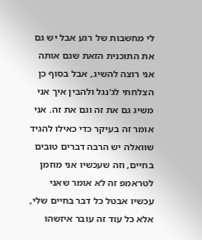לי מחשבות של רגע אבל יש גם את התוכנית הזאת שגם אותה אני רוצה להשיג, אבל בסוף כן הצלחתי לג'נגל ולהבין איך אני משיג גם את זה וגם את זה. אני אומר זה בעיקר כדי כאילו להגיד שוואלה יש הרבה דברים טובים בחיים, וזה שעכשיו אני מוזמן לטראמפ זה לא אומר שאני עכשיו אבטל כל דבר בחיים שלי, אלא כל עוד זה עובר איזשהו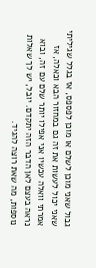גבול שאני מוכן לשלם או מוכן לפספס, אז בגלל שגיליתי שאני יכול לעשות את זה גם במחזור הבא וכאלה, אז אמרתי וואלה עכשיו אני אפילו יותר שלם עם זה, ובוא נראה בעצם לאן הדבר הזה יתקדם. יובל, יש לך שאלות נוספות, מה שאת רוצה להגיד.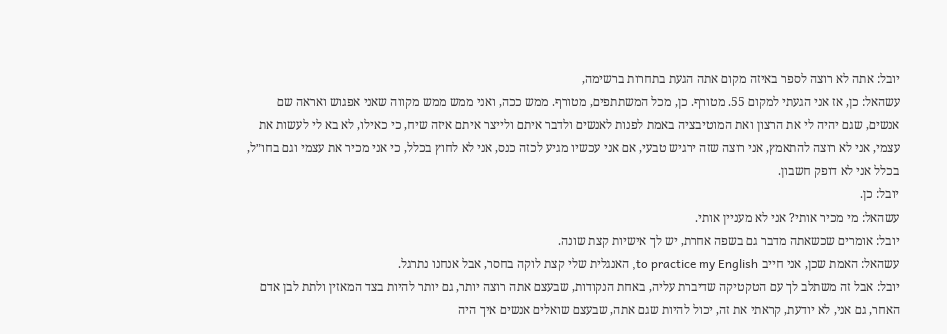יובל: אתה לא רוצה לספר באיזה מקום אתה הגעת בתחרות ברשימה,
עשהאל: כן, אז אני הגעתי למקום 55. מטורף. כן, מכל המשתתפים, מטורף. ממש ככה, ואני ממש ממש מקווה שאני אפגוש ואראה שם אנשים, שגם יהיה לי את הרצון ואת המוטיבציה באמת לפנות לאנשים ולדבר איתם ולייצר איתם איזה שיח, כי כאילו, לא בא לי לעשות את עצמי, אני לא רוצה להתאמץ, אני רוצה שזה ירגיש טבעי, אם אני עכשיו מגיע לכזה כנס, אני לא לחוץ בכלל, כי אני מכיר את עצמי וגם בחו״ל, בכלל אני לא דופק חשבון.
יובל: כן.
עשהאל: מי מכיר אותי? אני לא מעניין אותי.
יובל: אומרים שכשאתה מדבר גם בשפה אחרת, יש לך אישיות קצת שונה.
עשהאל: האמת שכן, אני חייב to practice my English, האנגלית שלי קצת לוקה בחסר, אבל אנחנו נתרגל.
יובל: אבל זה משתלב לך עם הטקטיקה שדיברת עליה, באחת הנקודות, שבעצם אתה רוצה יותר, גם יותר להיות בצד המאזין ולתת לבן אדם האחר, גם אני, לא יודעת, קראתי את זה, יכול להיות שגם אתה, שבעצם שואלים אנשים איך היה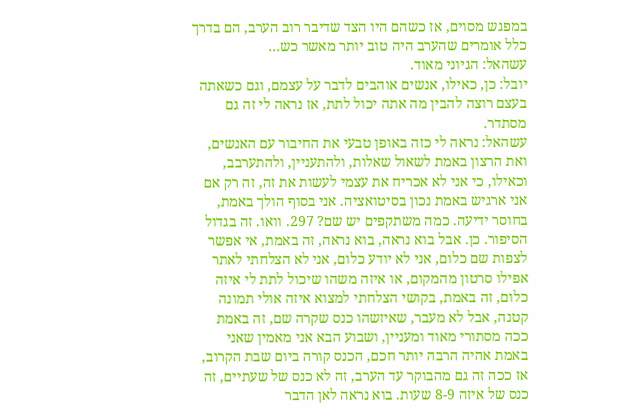במפגש מסוים, אז כשהם היו הצד שדיבר רוב הערב, הם בדרך כלל אומרים שהערב היה טוב יותר מאשר כש…
עשהאל: הגיוני מאוד.
יובל: כן, כאילו, אנשים אוהבים לדבר על עצמם, וגם כשאתה בעצם רוצה להבין מה אתה יכול לתת, אז נראה לי זה גם מסתדר.
עשהאל: נראה לי כזה באופן טבעי את החיבור עם האנשים, ואת הרצון באמת לשאול שאלות, ולהתעניין, ולהתערבב, וכאילו, כי אני לא אכריח את עצמי לעשות את זה, זה רק אם אני ארגיש באמת נכון בסיטואציה. אני בסוף הולך באמת, בחוסר ידיעה. כמה משתקפים יש שם? 297. וואו. זה בגדול הסיפור. כן. אבל בוא נראה, בוא נראה, זה באמת, אי אפשר לצפות שם כלום, אני לא יודע כלום, אני לא הצלחתי לאתר אפילו סרטון מהמקום, או איזה משהו שיכול לתת לי איזה כלום, זה באמת, בקושי הצלחתי למצוא איזה אולי תמונה קטנה, אבל לא מעבר, שאיזשהו כנס שקרה שם, זה באמת ככה מסתורי מאוד ומעניין, ושבוע הבא אני מאמין שאני באמת אהיה הרבה יותר חכם, הכנס קורה ביום שבת הקרוב, אז ככה זה גם מהבוקר עד הערב, זה לא כנס של שעתיים, זה כנס של איזה 8-9 שעות. בוא נראה לאן הדבר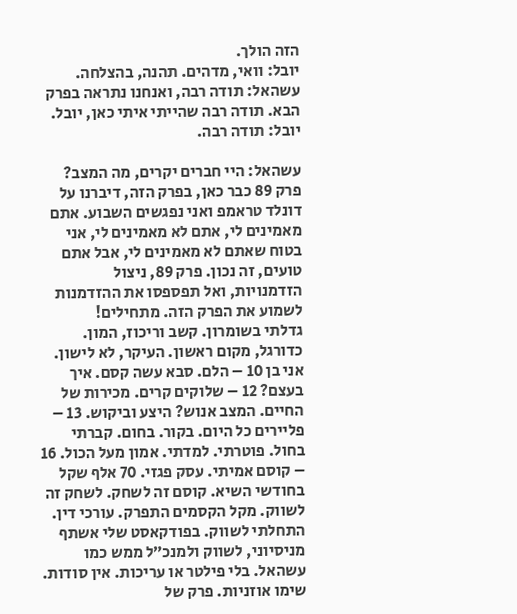הזה הולך.
יובל: וואי, מדהים. תהנה, בהצלחה.
עשהאל: תודה רבה, ואנחנו נתראה בפרק הבא. תודה רבה שהייתי איתי כאן, יובל.
יובל: תודה רבה.

עשהאל: היי חברים יקרים, מה המצב? פרק 89 כבר כאן, בפרק הזה, דיברנו על דונלד טראמפ ואני נפגשים השבוע. אתם מאמינים לי, אתם לא מאמינים לי, אני בטוח שאתם לא מאמינים לי, אבל אתם טועים, זה נכון. פרק 89, ניצול הזדמנויות, ואל תפספסו את ההזדמנות לשמוע את הפרק הזה. מתחילים!
גדלתי בשומרון. קשב וריכוז, המון. כדורגל, מקום ראשון. העיקר, לא לישון. אני בן 10 – הלם. סבא עשה קסם. איך בעצם? 12 – שלוקים קרים. מכירות של החיים. המצב אנוש? היצע וביקוש. 13 – פליירים כל היום. בקור. בחום. קברתי בחול. פוטרתי. למדתי. אמון מעל הכול. 16 – קוסם אמיתי. עסק פגזי. 70 אלף שקל בחודשי השיא. קוסם זה לשחק. לשחק זה לשווק. מקל הקסמים התפרק. עורכי דין. התחלתי לשווק. בפודקאסט שלי אשתף מניסיוני, לשווק ולמנכ״ל ממש כמו עשהאל. בלי פילטר או עריכות. אין סודות. שימו אוזניות. פרק של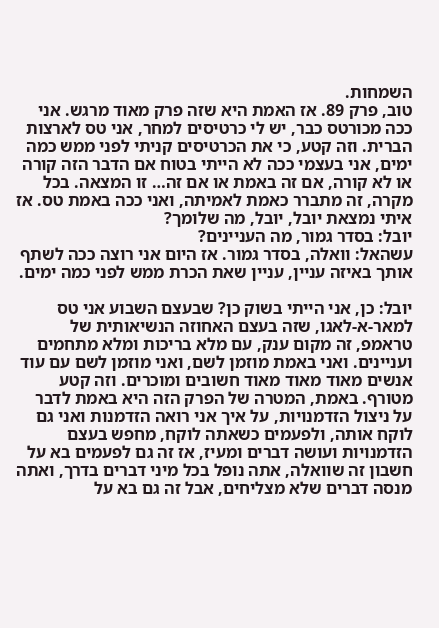השמחות.
טוב, פרק 89. אז האמת היא שזה פרק מאוד מרגש. אני ככה מכורטס כבר, יש לי כרטיסים למחר, אני טס לארצות הברית. וזה קטע, כי את הכרטיסים קניתי לפני ממש כמה ימים, אני בעצמי ככה לא הייתי בטוח אם הדבר הזה קורה או לא קורה, אם זה באמת או אם זה… זו המצאה. בכל מקרה, זה מתברר כאמת לאמיתה, ואני ככה באמת טס. אז איתי נמצאת יובל, יובל, מה שלומך?
יובל: בסדר גמור, מה העניינים?
עשהאל: וואלה, בסדר גמור. אז היום אני רוצה ככה לשתף אותך באיזה עניין, עניין שאת הכרת ממש לפני כמה ימים.

יובל: כן, אני הייתי בשוק כן? שבעצם השבוע אני טס למאר-א-לאגו, שזה בעצם האחוזה הנשיאותית של טראמפ, זה מקום ענק, עם מלא בריכות ומלא מתחמים ועניינים. ואני באמת מוזמן לשם, ואני מוזמן לשם עם עוד אנשים מאוד מאוד מאוד חשובים ומוכרים. וזה קטע מטורף. באמת, המטרה של הפרק הזה היא באמת לדבר על ניצול הזדמנויות, על איך אני רואה הזדמנות ואני גם לוקח אותה, ולפעמים כשאתה לוקח, מחפש בעצם הזדמנויות ועושה דברים ומעיז, אז זה גם לפעמים בא על חשבון זה שוואלה, אתה נופל בכל מיני דברים בדרך, ואתה מנסה דברים שלא מצליחים, אבל זה גם בא על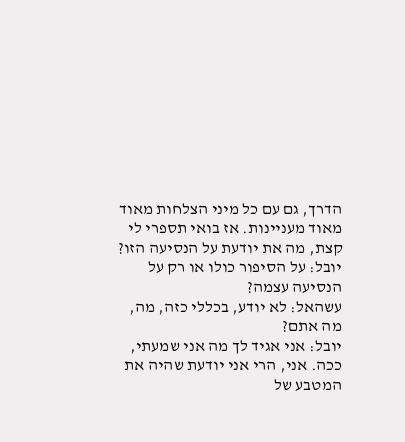הדרך, גם עם כל מיני הצלחות מאוד מאוד מעניינות. אז בואי תספרי לי קצת, מה את יודעת על הנסיעה הזו?
יובל: על הסיפור כולו או רק על הנסיעה עצמה?
עשהאל: לא יודע, בכללי כזה, מה, מה אתם?
יובל: אני אגיד לך מה אני שמעתי, ככה. אני, הרי אני יודעת שהיה את המטבע של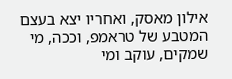אילון מאסק, ואחריו יצא בעצם המטבע של טראמפ, וככה, מי שמקים, עוקב ומי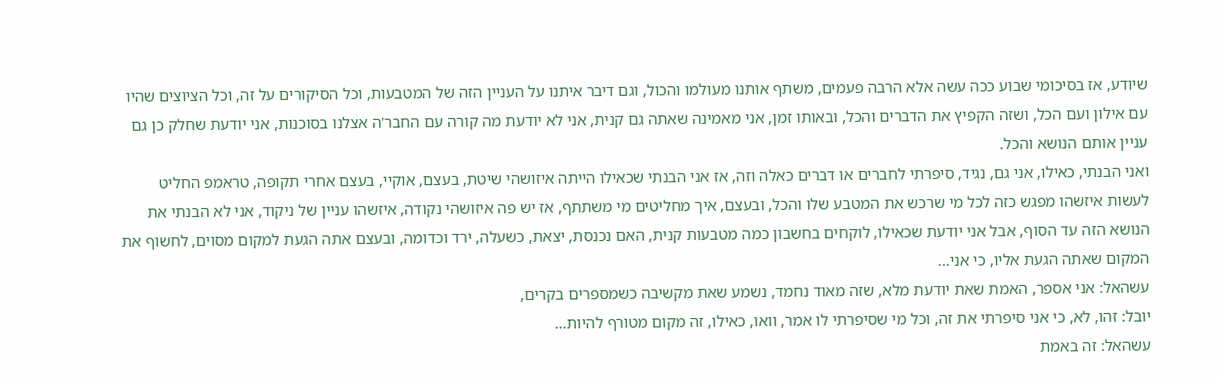שיודע, אז בסיכומי שבוע ככה עשה אלא הרבה פעמים, משתף אותנו מעולמו והכול, וגם דיבר איתנו על העניין הזה של המטבעות, וכל הסיקורים על זה, וכל הציוצים שהיו עם אילון ועם הכל, ושזה הקפיץ את הדברים והכל, ובאותו זמן, אני מאמינה שאתה גם קנית, אני לא יודעת מה קורה עם החבר'ה אצלנו בסוכנות, אני יודעת שחלק כן גם עניין אותם הנושא והכל.
ואני הבנתי, כאילו, אני גם, נגיד, סיפרתי לחברים או דברים כאלה וזה, אז אני הבנתי שכאילו הייתה איזושהי שיטת, בעצם, אוקיי, בעצם אחרי תקופה, טראמפ החליט לעשות איזשהו מפגש כזה לכל מי שרכש את המטבע שלו והכל, ובעצם, איך מחליטים מי משתתף, אז יש פה איזושהי נקודה, איזשהו עניין של ניקוד, אני לא הבנתי את הנושא הזה עד הסוף, אבל אני יודעת שכאילו, לוקחים בחשבון כמה מטבעות קנית, האם נכנסת, יצאת, כשעלה, ירד וכדומה, ובעצם אתה הגעת למקום מסוים, לחשוף את המקום שאתה הגעת אליו, כי אני…
עשהאל: אני אספר, האמת שאת יודעת מלא, שזה מאוד נחמד, נשמע שאת מקשיבה כשמספרים בקרים,
יובל: זהו, לא, כי אני סיפרתי את זה, וכל מי שסיפרתי לו אמר, וואו, כאילו, זה מקום מטורף להיות…
עשהאל: זה באמת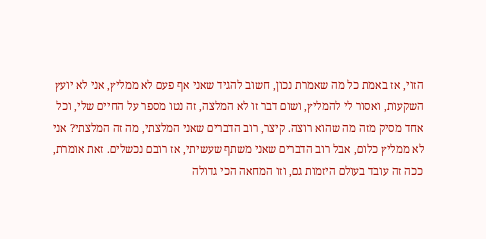הזוי, אז באמת כל מה שאמרת נכון, חשוב להגיד שאני אף פעם לא ממליץ, אני לא יועץ השקעות, ואסור לי להמליץ, ושום דבר זו לא המלצה, זה נטו מספר על החיים שלי, וכל אחד מסיק מזה מה שהוא רוצה. קיצר, רוב הדברים שאני המלצתי, מה זה המלצתי? אני לא ממליץ כלום, אבל רוב הדברים שאני משתף שעשיתי, אז רובם נכשלים. זאת אומרת, ככה זה עובד בעולם היזמות גם, וזו המחאה הכי גדולה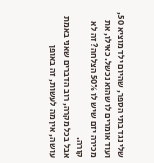שלי נגד בתי הספר, שהיום ילד מוציא 50, ועוד אומרים לו שהוא נכשל. כאילו, את מכירה יזם שיש לו 50% הצלחה? זה לא קורה.
אבל בכל מקרה, רוב הדברים שאני באמת עושה, אין מה לעשות, זה באופן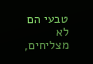טבעי הם לא מצליחים,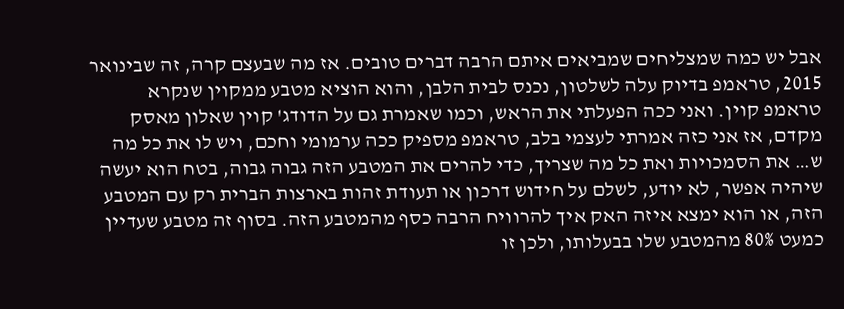אבל יש כמה שמצליחים שמביאים איתם הרבה דברים טובים. אז מה שבעצם קרה, זה שבינואר 2015, טראמפ בדיוק עלה לשלטון, נכנס לבית הלבן, והוא הוציא מטבע ממקוין שנקרא טראמפ קוין. ואני ככה הפעלתי את הראש, וכמו שאמרת גם על הדודג' קוין שאלון מאסק מקדם, אז אני כזה אמרתי לעצמי בלב, טראמפ מספיק ככה ערמומי וחכם, ויש לו את כל מה ש… את הסמכויות ואת כל מה שצריך, כדי להרים את המטבע הזה גבוה גבוה, בטח הוא יעשה שיהיה אפשר, לא יודע, לשלם על חידוש דרכון או תעודת זהות בארצות הברית רק עם המטבע הזה, או הוא ימצא איזה האק איך להרוויח הרבה כסף מהמטבע הזה. בסוף זה מטבע שעדיין כמעט 80% מהמטבע שלו בבעלותו, ולכן זו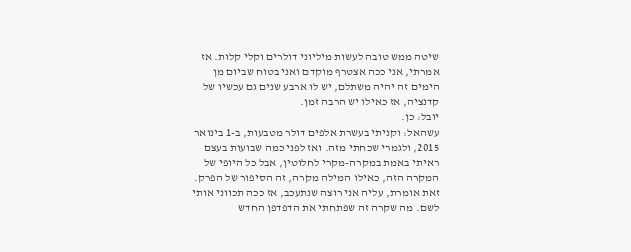שיטה ממש טובה לעשות מיליוני דולרים וקלי קלות. אז אמרתי, אני ככה אצטרף מוקדם ואני בטוח שביום מן הימים זה יהיה משתלם, יש לו ארבע שנים גם עכשיו של קדנציה, אז כאילו יש הרבה זמן.
יובל: כן.
עשהאל: וקניתי בעשרת אלפים דולר מטבעות, ב-1 בינואר 2015, ולגמרי שכחתי מזה. ואז לפני כמה שבועות בעצם ראיתי באמת במקרה-מקרי לחלוטין, אבל כל היופי של המקרה הזה, כאילו המילה מקרה, זה הסיפור של הפרק. זאת אומרת, עליה אני רוצה שנתעכב, אז ככה תכווני אותי לשם. מה שקרה זה שפתחתי את הדפדפן החדש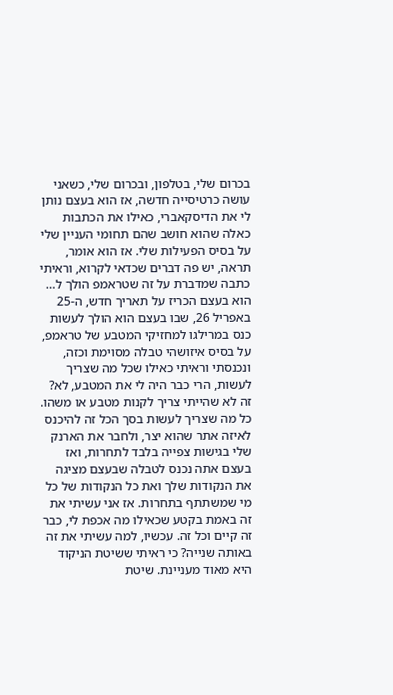בכרום שלי, בטלפון, ובכרום שלי, כשאני עושה כרטיסייה חדשה, אז הוא בעצם נותן לי את הדיסקאברי, כאילו את הכתבות כאלה שהוא חושב שהם תחומי העניין שלי על בסיס הפעילות שלי. אז הוא אומר, תראה, יש פה דברים שכדאי לקרוא, וראיתי כתבה שמדברת על זה שטראמפ הולך ל… הוא בעצם הכריז על תאריך חדש, ה-25 באפריל 26, שבו בעצם הוא הולך לעשות כנס במרילגו למחזיקי המטבע של טראמפ, על בסיס איזושהי טבלה מסוימת וכזה, ונכנסתי וראיתי כאילו שכל מה שצריך לעשות, הרי כבר היה לי את המטבע, לא? זה לא שהייתי צריך לקנות מטבע או משהו.
כל מה שצריך לעשות בסך הכל זה להיכנס לאיזה אתר שהוא יצר, ולחבר את הארנק שלי בגישות צפייה בלבד לתחרות, ואז בעצם אתה נכנס לטבלה שבעצם מציגה את הנקודות שלך ואת כל הנקודות של כל מי שמשתתף בתחרות. אז אני עשיתי את זה באמת בקטע שכאילו מה אכפת לי, כבר זה קיים וכל זה. עכשיו, למה עשיתי את זה באותה שנייה? כי ראיתי ששיטת הניקוד היא מאוד מעניינת. שיטת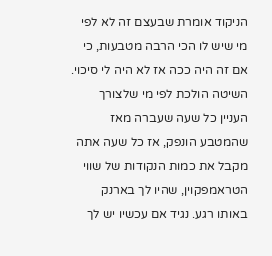הניקוד אומרת שבעצם זה לא לפי מי שיש לו הכי הרבה מטבעות, כי אם זה היה ככה אז לא היה לי סיכוי. השיטה הולכת לפי מי שלצורך העניין כל שעה שעברה מאז שהמטבע הונפק, אז כל שעה אתה מקבל את כמות הנקודות של שווי הטראמפקוין, שהיו לך בארנק באותו רגע. נגיד אם עכשיו יש לך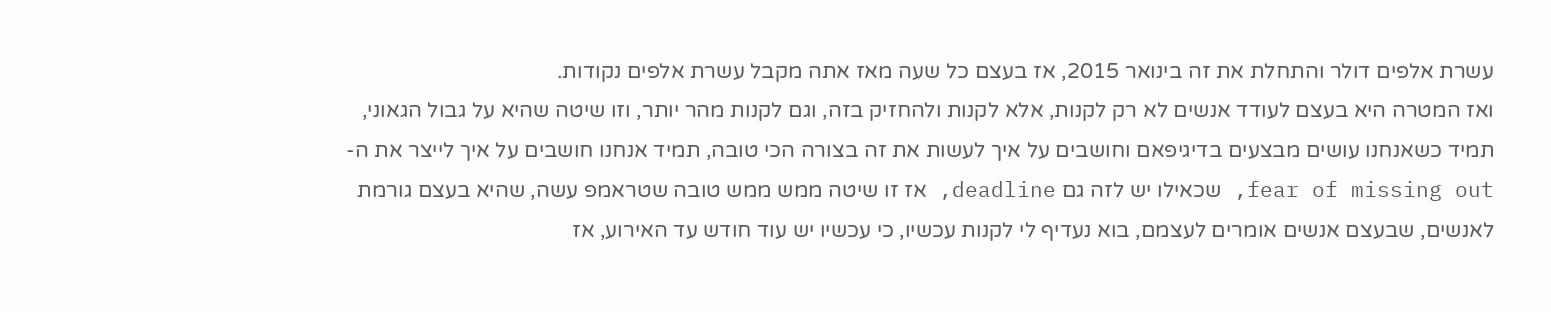עשרת אלפים דולר והתחלת את זה בינואר 2015, אז בעצם כל שעה מאז אתה מקבל עשרת אלפים נקודות.
ואז המטרה היא בעצם לעודד אנשים לא רק לקנות, אלא לקנות ולהחזיק בזה, וגם לקנות מהר יותר, וזו שיטה שהיא על גבול הגאוני, תמיד כשאנחנו עושים מבצעים בדיגיפאם וחושבים על איך לעשות את זה בצורה הכי טובה, תמיד אנחנו חושבים על איך לייצר את ה-fear of missing out, שכאילו יש לזה גם deadline, אז זו שיטה ממש ממש טובה שטראמפ עשה, שהיא בעצם גורמת לאנשים, שבעצם אנשים אומרים לעצמם, בוא נעדיף לי לקנות עכשיו, כי עכשיו יש עוד חודש עד האירוע, אז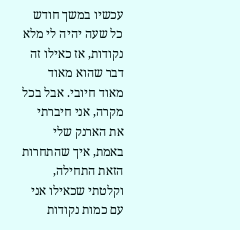עכשיו במשך חודש כל שעה יהיה לי מלא נקודות, אז כאילו זה דבר שהוא מאוד מאוד חיובי. אבל בכל מקרה, אני חיברתי את הארנק שלי באמת, איך שהתחרות הזאת התחילה, וקלטתי שכאילו אני עם כמות נקודות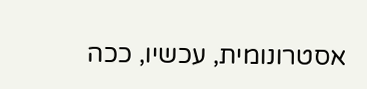אסטרונומית, עכשיו, ככה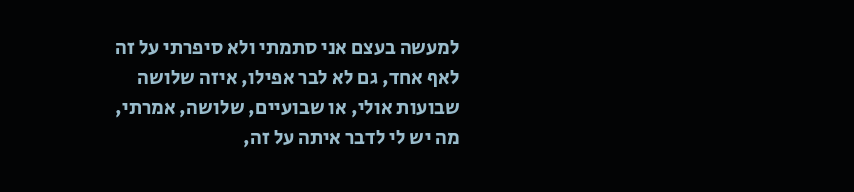למעשה בעצם אני סתמתי ולא סיפרתי על זה לאף אחד, גם לא לבר אפילו, איזה שלושה שבועות אולי, או שבועיים, שלושה, אמרתי, מה יש לי לדבר איתה על זה,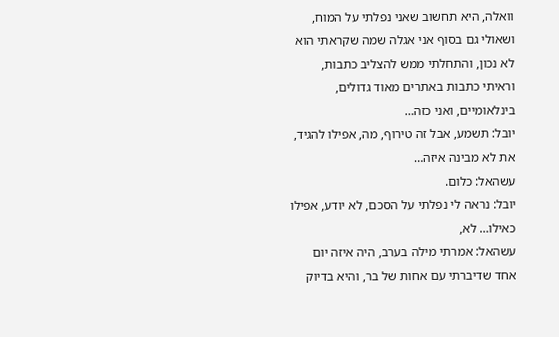וואלה, היא תחשוב שאני נפלתי על המוח, ושאולי גם בסוף אני אגלה שמה שקראתי הוא לא נכון, והתחלתי ממש להצליב כתבות, וראיתי כתבות באתרים מאוד גדולים, בינלאומיים, ואני כזה…
יובל: תשמע, אבל זה טירוף, מה, אפילו להגיד, את לא מבינה איזה…
עשהאל: כלום.
יובל: נראה לי נפלתי על הסכם, לא יודע, אפילו כאילו… לא,
עשהאל: אמרתי מילה בערב, היה איזה יום אחד שדיברתי עם אחות של בר, והיא בדיוק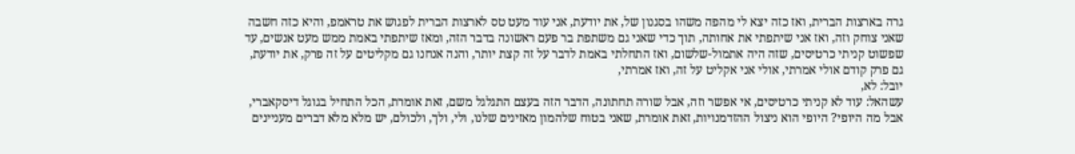גרה בארצות הברית, ואז כזה יצא לי מהפה משהו בסגנון של, את יודעת, אני עוד מעט טס לארצות הברית לפגוש את טראמפ, והיא כזה חשבה שאני צוחק וזה, ואז אני שיתפתי את אחותה, תוך כדי שאני גם משתפת בר פעם ראשונה בדבר הזה, ומאז שיתפתי באמת ממש מעט אנשים, עד שפשוט קניתי כרטיסים, שזה היה אתמול-שלשום, ואז התחלתי באמת לדבר על זה קצת יותר, והנה אנחנו גם מקליטים על זה פרק, את יודעת, גם פרק קודם אולי אמרתי, אולי אני אקליט על זה, ואז אמרתי,
יובל: לא,
עשהאל: עוד לא קניתי כרטיסים, אי אפשר וזה, אבל שורה תחתונה, הדבר הזה בעצם התגלגל משם, זאת אומרת, הכל התחיל בגוגל דיסקאברי, אבל מה היופי? היופי הוא ניצול ההזדמנויות, זאת אומרת, שאני בטוח שלהמון מאזינים שלנו, ולי, ולך, ולכולם, יש מלא מלא דברים מעניינים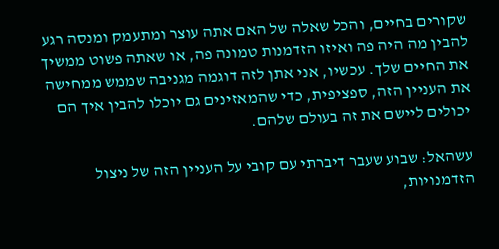שקורים בחיים, והכל שאלה של האם אתה עוצר ומתעמק ומנסה רגע להבין מה היה פה ואיזו הזדמנות טמונה פה, או שאתה פשוט ממשיך את החיים שלך. עכשיו, אני אתן לזה דוגמה מגניבה שממש ממחישה את העניין הזה, ספציפית, כדי שהמאזינים גם יוכלו להבין איך הם יכולים ליישם את זה בעולם שלהם.

עשהאל: שבוע שעבר דיברתי עם קובי על העניין הזה של ניצול הזדמנויות,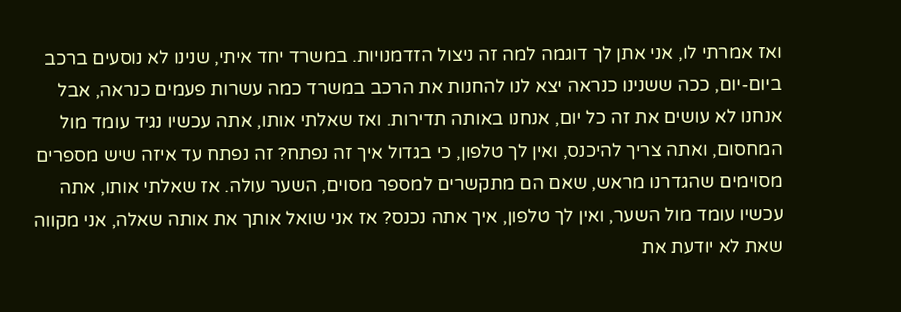ואז אמרתי לו, אני אתן לך דוגמה למה זה ניצול הזדמנויות. במשרד יחד איתי, שנינו לא נוסעים ברכב ביום-יום, ככה ששנינו כנראה יצא לנו להחנות את הרכב במשרד כמה עשרות פעמים כנראה, אבל אנחנו לא עושים את זה כל יום, אנחנו באותה תדירות. ואז שאלתי אותו, אתה עכשיו נגיד עומד מול המחסום, ואתה צריך להיכנס, ואין לך טלפון, כי בגדול איך זה נפתח? זה נפתח עד איזה שיש מספרים מסוימים שהגדרנו מראש, שאם הם מתקשרים למספר מסוים, השער עולה. אז שאלתי אותו, אתה עכשיו עומד מול השער, ואין לך טלפון, איך אתה נכנס? אז אני שואל אותך את אותה שאלה, אני מקווה שאת לא יודעת את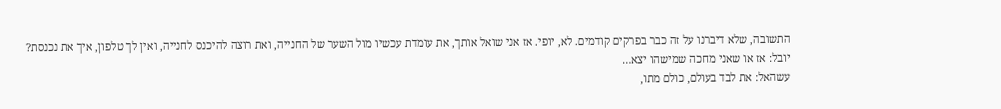התשובה, שלא דיברנו על זה כבר בפרקים קודמים. לא, יופי. אז אני שואל אותך, את עומדת עכשיו מול השער של החנייה, ואת רוצה להיכנס לחנייה, ואין לך טלפון, איך את נכנסת?
יובל: אז או שאני מחכה שמישהו יצא…
עשהאל: את לבד בעולם, כולם מתו,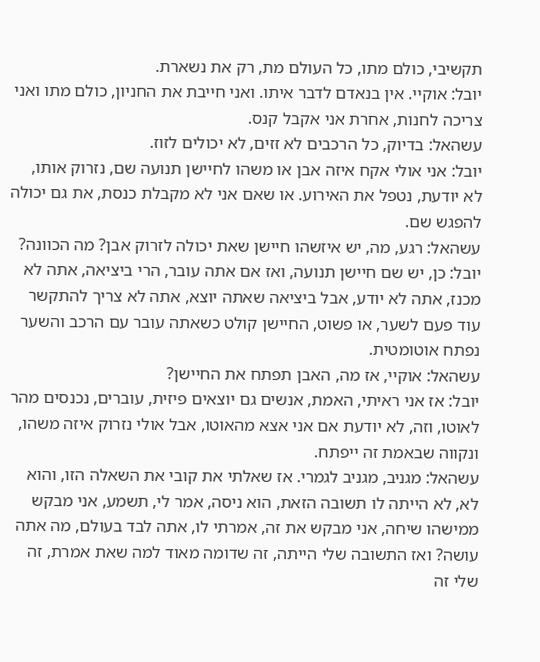תקשיבי, כולם מתו, כל העולם מת, רק את נשארת.
יובל: אוקיי. אין בנאדם לדבר איתו. ואני חייבת את החניון, כולם מתו ואני צריכה לחנות, אחרת אני אקבל קנס.
עשהאל: בדיוק, כל הרכבים לא זזים, לא יכולים לזוז.
יובל: אני אולי אקח איזה אבן או משהו לחיישן תנועה שם, נזרוק אותו, לא יודעת, נטפל את האירוע. או שאם אני לא מקבלת כנסת, את גם יכולה להפגש שם.
עשהאל: רגע, מה, יש איזשהו חיישן שאת יכולה לזרוק אבן? מה הכוונה?
יובל: כן, יש שם חיישן תנועה, ואז אם אתה עובר, הרי ביציאה, אתה לא מכנז, אתה לא יודע, אבל ביציאה שאתה יוצא, אתה לא צריך להתקשר עוד פעם לשער, או פשוט, החיישן קולט כשאתה עובר עם הרכב והשער נפתח אוטומטית.
עשהאל: אוקיי, אז מה, האבן תפתח את החיישן?
יובל: אז אני ראיתי, האמת, אנשים גם יוצאים פיזית, עוברים, נכנסים מהר לאוטו, וזה, לא יודעת אם אני אצא מהאוטו, אבל אולי נזרוק איזה משהו, ונקווה שבאמת זה ייפתח.
עשהאל: מגניב, מגניב לגמרי. אז שאלתי את קובי את השאלה הזו, והוא לא, לא הייתה לו תשובה הזאת, הוא ניסה, אמר לי, תשמע, אני מבקש ממישהו שיחה, אני מבקש את זה, אמרתי לו, אתה לבד בעולם, מה אתה עושה? ואז התשובה שלי הייתה, זה שדומה מאוד למה שאת אמרת, זה שלי זה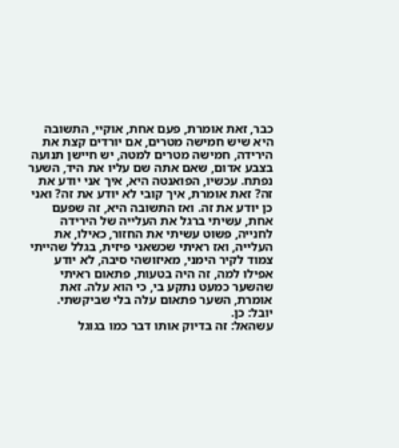כבר, זאת אומרת, פעם אחת, אוקיי, התשובה היא שיש חמישה מטרים, אם יורדים קצת את הירידה, חמישה מטרים למטה, יש חיישן תנועה בצבע אדום, שאם אתה שם עליו את היד, השער נפתח. עכשיו, הפואנטה היא, איך אני יודע את זה? זאת אומרת, איך קובי לא יודע את זה? ואני כן יודע את זה. ואז התשובה היא, זה שפעם אחת, עשיתי ברגל את העלייה של הירידה לחנייה, פשוט עשיתי את החזור, כאילו, את העלייה, ואז ראיתי שכשאני פיזית, בגלל שהייתי צמוד לקיר הימני, מאיזושהי סיבה, לא יודע אפילו למה, זה היה בטעות, פתאום ראיתי שהשער כמעט נתקע בי, כי הוא עלה. זאת אומרת, השער פתאום עלה בלי שביקשתי.
יובל: כן.
עשהאל: זה בדיוק אותו דבר כמו בגוגל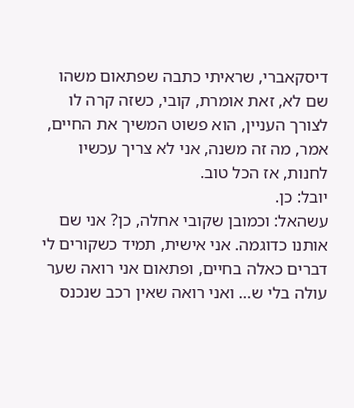דיסקאברי, שראיתי כתבה שפתאום משהו שם לא, זאת אומרת, קובי, כשזה קרה לו לצורך העניין, הוא פשוט המשיך את החיים, אמר, מה זה משנה, אני לא צריך עכשיו לחנות, אז הכל טוב.
יובל: כן.
עשהאל: וכמובן שקובי אחלה, כן? אני שם אותנו כדוגמה. אני אישית, תמיד כשקורים לי דברים כאלה בחיים, ופתאום אני רואה שער עולה בלי ש… ואני רואה שאין רכב שנכנס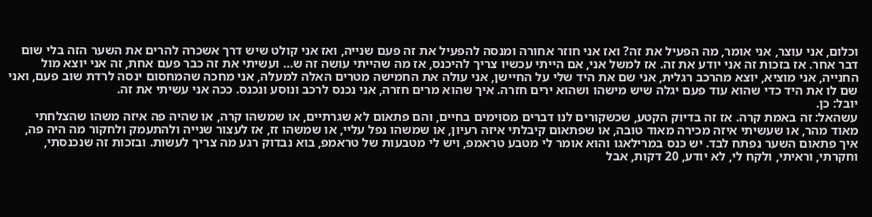וכלום, אני עוצר, אני אומר, מה הפעיל את זה? ואז אני חוזר אחורה ומנסה להפעיל את זה פעם שנייה, ואז אני קולט שיש דרך אשכרה להרים את השער הזה בלי שום דבר אחר. אז בזכות זה אני יודע את זה. אז למשל אני, אם הייתי עכשיו צריך להיכנס, אז מה שהייתי עושה זה ש… ועשיתי את זה כבר פעם אחת, זה אני יוצא מול החנייה, אני מוציא, יוצא מהרכב רגלית, אני שם את היד שלי על החיישן, אני עולה את החמישה מטרים האלה למעלה, אני מחכה שהמחסום ינסה לרדת שוב פעם, ואני שם לו את היד כדי שהוא עוד פעם יגלה שיש מישהו ושהוא ירים חזרה. איך שהוא מרים חזרה, אני נכנס לרכב ונוסע ונכנס. ככה אני עשיתי את זה.
יובל: כן.
עשהאל: זה באמת קרה. אז זה בדיוק הקטע, שכשקורים לנו דברים מסוימים בחיים, והם פתאום לא שגרתיים, או שמשהו קרה, או שהיה פה איזה משהו שהצלחתי מאוד מהר, או שעשיתי איזה מכירה מאוד טובה, או שפתאום קיבלתי איזה רעיון, או שמשהו נפל עליי, או שמשהו זז, אז לעצור שנייה ולהתעמק ולחקור מה היה פה, איך פתאום השער נפתח לבד. יש כנס במרילאגו והוא אומר לי מטבע טראמפ, ויש לי מטבעות של טראמפ, בוא נבדוק רגע מה צריך לעשות. ובזכות זה שנכנסתי, וחקרתי, וראיתי, ולקח לי, לא יודע, 20 דקות, אבל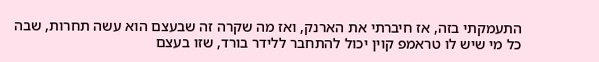התעמקתי בזה, אז חיברתי את הארנק, ואז מה שקרה זה שבעצם הוא עשה תחרות, שבה כל מי שיש לו טראמפ קוין יכול להתחבר ללידר בורד, שזו בעצם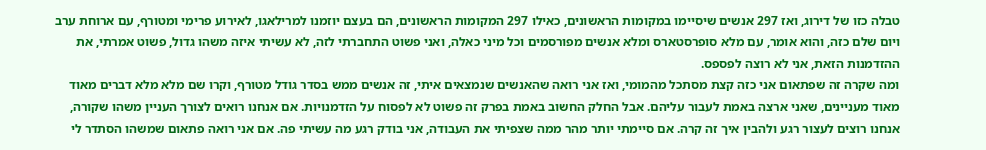טבלה כזו של דירוג, ואז 297 אנשים שיסיימו במקומות הראשונים, כאילו 297 המקומות הראשונים, הם בעצם יוזמנו למרילאגו, לאירוע פרימי ומטורף, עם ארוחת ערב ויום שלם כזה, והוא אומר, עם מלא סופרסטארס ומלא אנשים מפורסמים וכל מיני כאלה, ואני פשוט התחברתי לזה, לא עשיתי איזה משהו גדול, פשוט אמרתי, את ההזדמנות הזאת, אני לא רוצה לפספס.
ומה שקרה זה שפתאום אני כזה קצת מסתכל מהמומי, ואז אני רואה שהאנשים שנמצאים איתי, זה אנשים ממש בסדר גודל מטורף, וקרו שם מלא מלא דברים מאוד מאוד מעניינים, שאני ארצה באמת לעבור עליהם. אבל החלק החשוב באמת בפרק זה פשוט לא לפסוח על הזדמנויות. אם אנחנו רואים לצורך העניין משהו שקורה, אנחנו רוצים לעצור רגע ולהבין איך זה קרה. אם סיימתי יותר מהר ממה שצפיתי את העבודה, אני בודק רגע מה עשיתי פה. אם אני רואה פתאום שמשהו הסתדר לי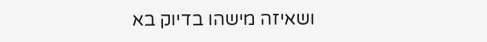ושאיזה מישהו בדיוק בא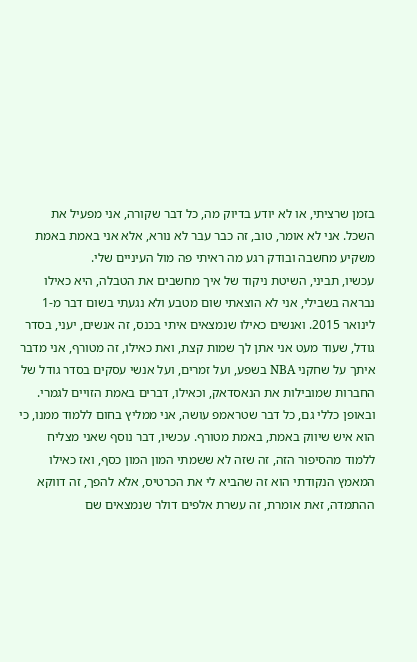בזמן שרציתי, או לא יודע בדיוק מה, כל דבר שקורה, אני מפעיל את השכל. אני לא אומר, טוב, זה כבר עבר לא נורא, אלא אני באמת באמת משקיע מחשבה ובודק רגע מה ראיתי פה מול העיניים שלי.
עכשיו, תביני, השיטת ניקוד של איך מחשבים את הטבלה, היא כאילו נבראה בשבילי, אני לא הוצאתי שום מטבע ולא נגעתי בשום דבר מ-1 לינואר 2015. ואנשים כאילו שנמצאים איתי בכנס, זה אנשים, יעני, בסדר גודל, שעוד מעט אני אתן לך שמות קצת, ואת כאילו, זה מטורף, אני מדבר איתך על שחקני NBA בשפע, ועל זמרים, ועל אנשי עסקים בסדר גודל של החברות שמובילות את הנאסדאק, וכאילו, דברים באמת הזויים לגמרי. ובאופן כללי גם, כל דבר שטראמפ עושה, אני ממליץ בחום ללמוד ממנו, כי הוא איש שיווק באמת, באמת מטורף. עכשיו, דבר נוסף שאני מצליח ללמוד מהסיפור הזה, זה שזה לא ששמתי המון המון כסף, ואז כאילו המאמץ הנקודתי הוא זה שהביא לי את הכרטיס, אלא להפך, זה דווקא ההתמדה, זאת אומרת, זה עשרת אלפים דולר שנמצאים שם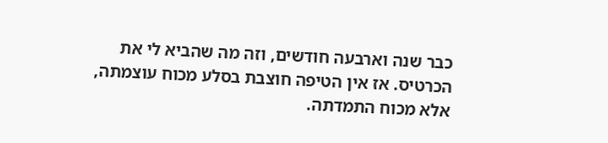כבר שנה וארבעה חודשים, וזה מה שהביא לי את הכרטיס. אז אין הטיפה חוצבת בסלע מכוח עוצמתה, אלא מכוח התמדתה.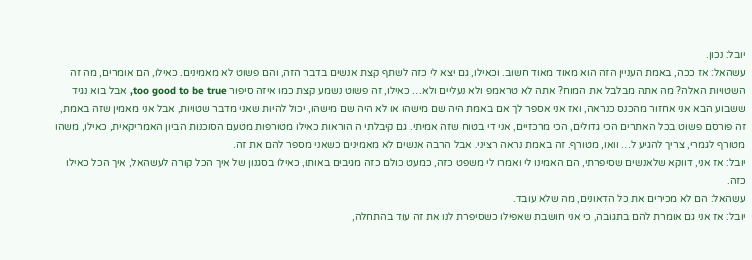יובל: נכון.
עשהאל: אז ככה, באמת העניין הזה הוא מאוד מאוד חשוב. וכאילו, גם יצא לי כזה לשתף קצת אנשים בדבר הזה, והם פשוט לא מאמינים. כאילו, הם אומרים, מה זה השטויות האלה? מה אתה מבלבל את המוח? אתה לא טראמפ ולא נעליים ולא… כאילו, זה פשוט נשמע קצת כמו איזה סיפור too good to be true, אבל בוא נגיד ששבוע הבא אני אחזור מהכנס כנראה, ואז אני אספר לך אם באמת היה שם מישהו או לא היה שם מישהו, יכול להיות שאני מדבר שטויות, אבל אני מאמין שזה באמת, זה פורסם פשוט בכל האתרים הכי גדולים, הכי מרכזיים, אני די בטוח שזה אמיתי. גם קיבלתי ה הוראות כאילו מטורפות מטעם הסוכנות הביון האמריקאית, כאילו, משהו מטורף לגמרי, צריך להגיע ל… וואו, מטורף. זה באמת נראה רציני. אבל הרבה אנשים לא מאמינים כשאני מספר להם את זה.
יובל: אז אני, דווקא שלאנשים שסיפרתי, הם האמינו לי ואמרו לי משפט כזה, כמעט כולם כזה מגיבים באותו, כאילו בסגנון של איך הכל קורה לעשהאל, איך הכל כאילו כזה.
עשהאל: הם לא מכירים את כל הדאונים, מה שלא עובד.
יובל: אז אני גם אומרת להם בתגובה, כי אני חושבת שאפילו כשסיפרת לנו את זה עוד בהתחלה,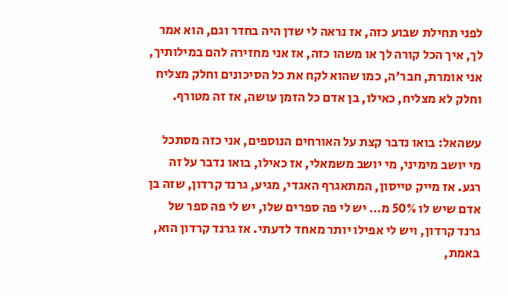לפני תחילת שבוע כזה, אז נראה לי שדן היה בחדר וגם, הוא אמר לך, איך הכל קורה לך או משהו כזה, אז אני מחזירה להם במילותיך, אני אומרת, חבר'ה, כמו שהוא לקח את כל הסיכונים וחלק מצליח וחלק לא מצליח, כאילו, בן אדם כל הזמן עושה, אז זה מטורף.

עשהאל: בואו נדבר קצת על האורחים הנוספים, אני כזה מסתכל מי יושב מימיני, מי יושב משמאלי, אז כאילו, בואו נדבר על זה רגע. אז מייק טייסון, המתאגרף האגדי, מגיע, גרנד קרדון, שזה בן אדם שיש לו 50% מ… יש לי פה ספרים שלו, יש לי פה ספר של גרנד קרדון, ויש לי אפילו יותר מאחד לדעתי. אז גרנד קרדון הוא, באמת,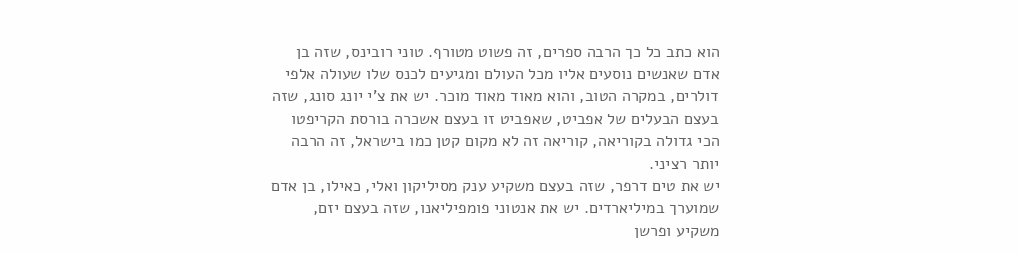הוא כתב כל כך הרבה ספרים, זה פשוט מטורף. טוני רובינס, שזה בן אדם שאנשים נוסעים אליו מכל העולם ומגיעים לכנס שלו שעולה אלפי דולרים, במקרה הטוב, והוא מאוד מאוד מוכר. יש את צ'י יונג סונג, שזה בעצם הבעלים של אפביט, שאפביט זו בעצם אשכרה בורסת הקריפטו הכי גדולה בקוריאה, קוריאה זה לא מקום קטן כמו בישראל, זה הרבה יותר רציני.
יש את טים דרפר, שזה בעצם משקיע ענק מסיליקון ואלי, כאילו, בן אדם שמוערך במיליארדים. יש את אנטוני פומפיליאנו, שזה בעצם יזם, משקיע ופרשן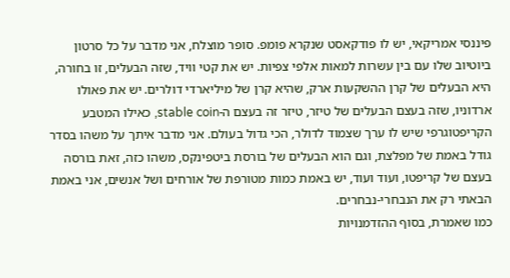פיננסי אמריקאי, יש לו פודקאסט שנקרא פומפ. סופר מוצלח, אני מדבר על כל סרטון ביוטיוב שלו עם בין עשרות למאות אלפי צפיות. יש את קטי וויד, שזה הבעלים, זו בחורה, היא הבעלים של קרן ההשקעות ארק, שהיא קרן של מיליארדי דולרים. יש את פאולו ארדוניו, שזה בעצם הבעלים של טיזר, טיזר זה בעצם ה-stable coin, כאילו המטבע הקריפטוגרפי שיש לו ערך שצמוד לדולר, הכי גדול בעולם. אני מדבר איתך על משהו בסדר גודל באמת של מפלצת, וגם הוא הבעלים של בורסת ביטפינקס, משהו כזה, זאת בורסה בעצם של קריפטו, ועוד ועוד, יש באמת כמות מטורפת של אורחים ושל אנשים, אני באמת הבאתי רק את הנבחרי-נבחרים.
כמו שאמרת, בסוף ההזדמנויות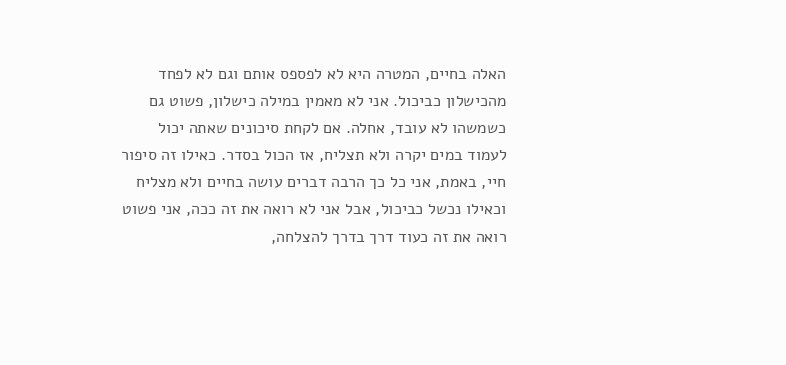האלה בחיים, המטרה היא לא לפספס אותם וגם לא לפחד מהכישלון כביכול. אני לא מאמין במילה כישלון, פשוט גם כשמשהו לא עובד, אחלה. אם לקחת סיכונים שאתה יכול לעמוד במים יקרה ולא תצליח, אז הכול בסדר. כאילו זה סיפור חיי, באמת, אני כל כך הרבה דברים עושה בחיים ולא מצליח וכאילו נכשל כביכול, אבל אני לא רואה את זה ככה, אני פשוט רואה את זה כעוד דרך בדרך להצלחה,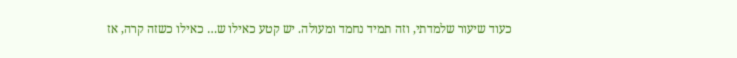כעוד שיעור שלמדתי, וזה תמיד נחמד ומעולה. יש קטע כאילו ש… כאילו כשזה קרה, אז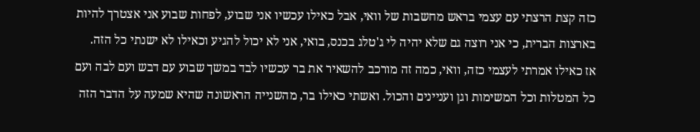כזה קצת הרצתי עם עצמי בראש מחשבות של וואי, אבל כאילו עכשיו אני שבוע, לפחות שבוע אני אצטרך להיות בארצות הברית, כי אני רוצה גם שלא יהיה לי ג'טלג בכנס, בואי, אני לא יכול להגיע וכאילו לא ישנתי כל הזה.
אז כאילו אמרתי לעצמי כזה, וואי, כמה זה מורכב להשאיר את בר עכשיו לבד במשך שבוע עם דבש ועם לבה ועם כל המטלות וכל המשימות וגן ועניינים והכול. ואשתי כאילו בר, מהשנייה הראשונה שהיא שמעה על הדבר הזה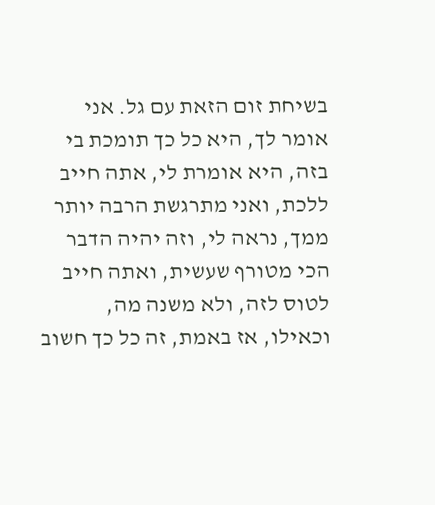בשיחת זום הזאת עם גל. אני אומר לך, היא כל כך תומכת בי בזה, היא אומרת לי, אתה חייב ללכת, ואני מתרגשת הרבה יותר ממך, נראה לי, וזה יהיה הדבר הכי מטורף שעשית, ואתה חייב לטוס לזה, ולא משנה מה, וכאילו, אז באמת, זה כל כך חשוב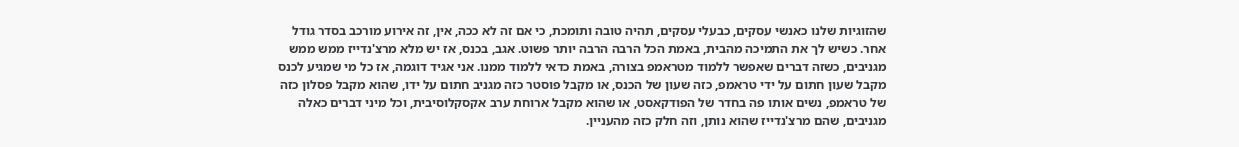שהזוגיות שלנו כאנשי עסקים, כבעלי עסקים, תהיה טובה ותומכת, כי אם זה לא ככה, אין, זה אירוע מורכב בסדר גודל אחר. כשיש לך את התמיכה מהבית, באמת הכל הרבה הרבה יותר פשוט. אגב, בכנס, אז יש מלא מרצ'נדייז ממש ממש מגניבים, כשזה דברים שאפשר ללמוד מטראמפ בצורה, באמת כדאי ללמוד ממנו. אני אגיד דוגמה, אז כל מי שמגיע לכנס מקבל שעון חתום על ידי טראמפ, כזה שעון של הכנס, או מקבל פוסטר כזה מגניב חתום על ידו, שהוא מקבל פסלון כזה של טראמפ, נשים אותו פה בחדר של הפודקאסט, או שהוא מקבל ארוחת ערב אקסקלוסיבית, וכל מיני דברים כאלה מגניבים, שהם מרצ'נדייז שהוא נותן, וזה חלק כזה מהעניין.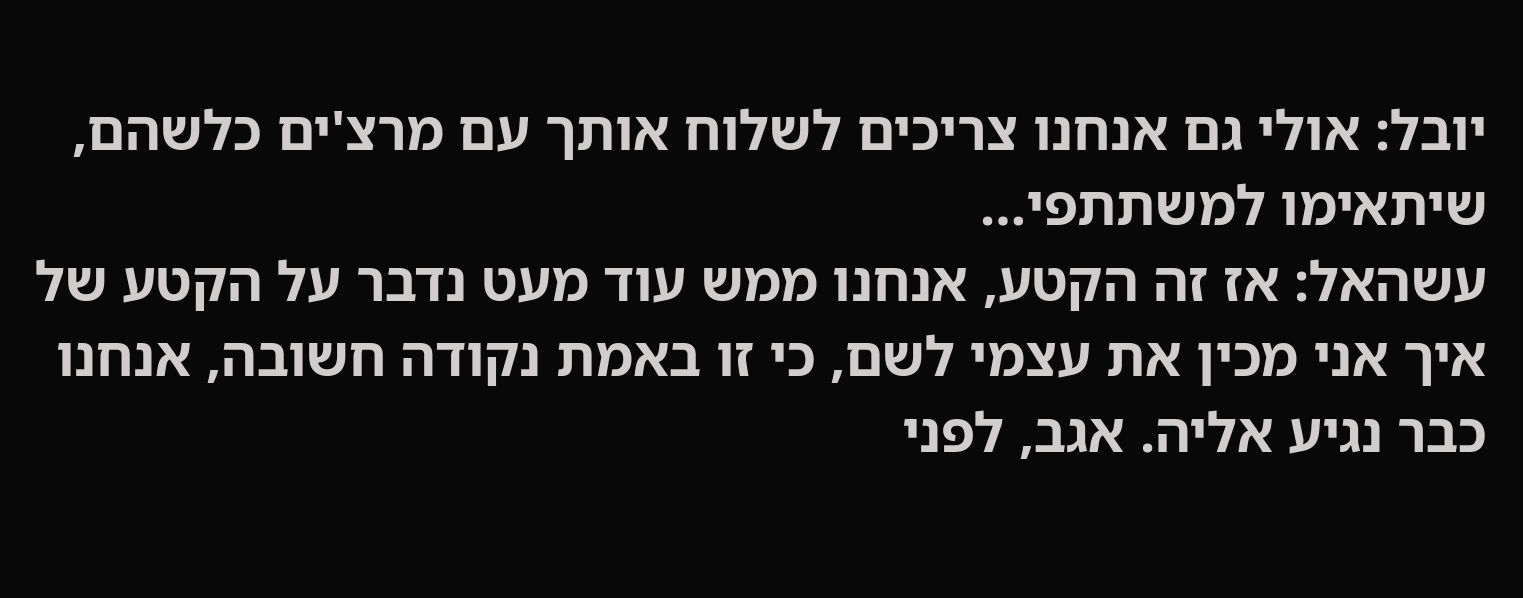יובל: אולי גם אנחנו צריכים לשלוח אותך עם מרצ'ים כלשהם, שיתאימו למשתתפי…
עשהאל: אז זה הקטע, אנחנו ממש עוד מעט נדבר על הקטע של איך אני מכין את עצמי לשם, כי זו באמת נקודה חשובה, אנחנו כבר נגיע אליה. אגב, לפני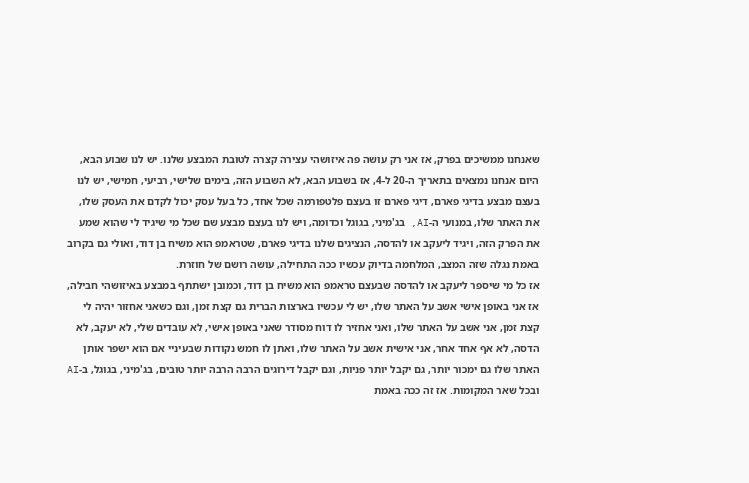שאנחנו ממשיכים בפרק, אז אני רק עושה פה איזושהי עצירה קצרה לטובת המבצע שלנו. יש לנו שבוע הבא, היום אנחנו נמצאים בתאריך ה-20 ל-4, אז בשבוע הבא, לא השבוע הזה, בימים שלישי, רביעי, חמישי, יש לנו בעצם מבצע בדיגי פארם, דיגי פארם זו בעצם פלטפורמה שכל אחד, כל בעל עסק יכול לקדם את העסק שלו, את האתר שלו, במנועי ה-AI, בג'מיני, בגוגל וכדומה, ויש לנו בעצם מבצע שם שכל מי שיגיד לי שהוא שמע את הפרק הזה, ויגיד ליעקב או להדסה, הנציגים שלנו בדיגי פארם, שטראמפ הוא משיח בן דוד, ואולי גם בקרוב באמת נגלה שזה המצב, המלחמה בדיוק עכשיו ככה התחילה, עושה רושם של חוזרת.
אז כל מי שיספר ליעקב או להדסה שבעצם טראמפ הוא משיח בן דוד, וכמובן ישתתף במבצע באיזושהי חבילה, אז אני באופן אישי אשב על האתר שלו, יש לי עכשיו בארצות הברית גם קצת זמן, וגם כשאני אחזור יהיה לי קצת זמן, אני אשב על האתר שלו, ואני אחזיר לו דוח מסודר שאני באופן אישי, לא עובדים שלי, לא יעקב, לא הדסה, לא אף אחד אחר, אני אישית אשב על האתר שלו, ואתן לו חמש נקודות שבעיניי אם הוא ישפר אותן האתר שלו גם ימכור יותר, גם יקבל יותר פניות, וגם יקבל דירוגים הרבה הרבה יותר טובים, בג'מיני, בגוגל, ב-AI ובכל שאר המקומות. אז זה ככה באמת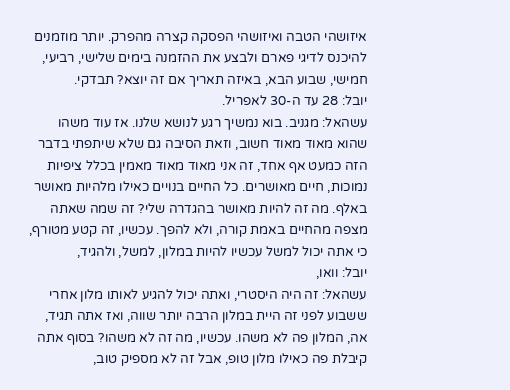איזושהי הטבה ואיזושהי הפסקה קצרה מהפרק. יותר מוזמנים להיכנס לדיגי פארם ולבצע את ההזמנה בימים שלישי, רביעי, חמישי, שבוע הבא, באיזה תאריך אם זה יוצא? תבדקי.
יובל: 28 עד ה-30 לאפריל.
עשהאל: מגניב. בוא נמשיך רגע לנושא שלנו. אז עוד משהו שהוא מאוד מאוד חשוב, וזאת הסיבה גם שלא שיתפתי בדבר הזה כמעט אף אחד, זה אני מאוד מאוד מאמין בכלל ציפיות נמוכות, חיים מאושרים. כל החיים בנויים כאילו מלהיות מאושר באלף. מה זה להיות מאושר בהגדרה שלי? זה שמה שאתה מצפה מהחיים באמת קורה, ולא להפך. עכשיו, זה קטע מטורף, כי אתה יכול למשל עכשיו להיות במלון, למשל, ולהגיד,
יובל: וואו,
עשהאל: זה היה היסטרי, ואתה יכול להגיע לאותו מלון אחרי ששבוע לפני זה היית במלון הרבה יותר שווה, ואז אתה תגיד, אה, המלון פה לא משהו. עכשיו, מה זה לא משהו? בסוף אתה קיבלת פה כאילו מלון טופ, אבל זה לא מספיק טוב,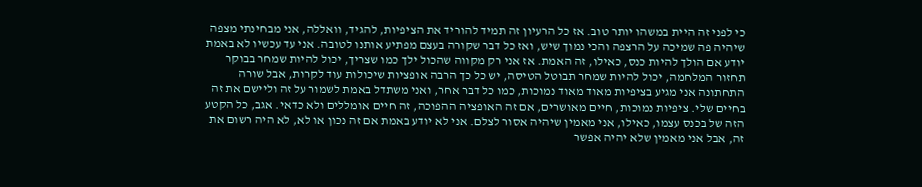כי לפני זה היית במשהו יותר טוב. אז כל הרעיון זה תמיד להוריד את הציפיות, להגיד, וואללה, אני מבחינתי מצפה שיהיה פה שמיכה על הרצפה והכי נמוך שיש, ואז כל דבר שקורה בעצם מפתיע אותנו לטובה. אני עד עכשיו לא באמת יודע אם הולך להיות כנס, כאילו, זה האמת. אז אני רק מקווה שהכול ילך כמו שצריך, יכול להיות שמחר בבוקר תחזור המלחמה, יכול להיות שמחר תבוטל הטיסה, יש כל כך הרבה אופציות שיכולות עוד לקרות, אבל שורה התחתונה אני מגיע בציפיות מאוד מאוד נמוכות, כמו כל דבר אחר, ואני משתדל באמת לשמור על זה וליישם את זה בחיים שלי. ציפיות נמוכות, חיים מאושרים, אם זה האופציה ההפוכה, זה חיים אומללים ולא כדאי. אגב, כל הקטע הזה של בכנס עצמו, כאילו, אני מאמין שיהיה אסור לצלם. אני לא יודע באמת אם זה נכון או לא, לא היה רשום את זה, אבל אני מאמין שלא יהיה אפשר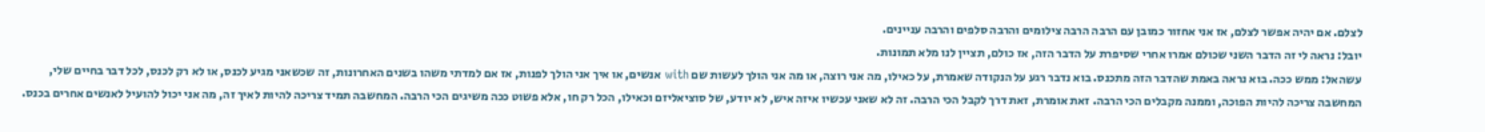לצלם. אם יהיה אפשר לצלם, אז אני אחזור כמובן עם הרבה הרבה צילומים והרבה סלפים והרבה עניינים.
יובל: נראה לי זה הדבר השני שכולם אמרו אחרי שסיפרת על הדבר הזה, אז כולם, תציין לנו מלא תמונות.
עשהאל: ממש ככה. בוא נראה באמת שהדבר הזה מתכנס. בוא נדבר רגע על הנקודה שאמרת, על כאילו, מה אני רוצה, או מה אני הולך לעשות שם with אנשים, או איך אני הולך לפנות, אז אם למדתי משהו בשנים האחרונות, זה שכשאני מגיע לכנס, או לא רק לכנס, לכל דבר בחיים שלי, המחשבה צריכה להיות הפוכה, וממנה מקבלים הכי הרבה. זאת אומרת, זאת דרך לקבל הכי הרבה. זה לא שאני עכשיו איזה איש, לא יודע, של סוציאליזם וכאילו, הכל רק חו, אלא פשוט ככה משיגים הכי הרבה. המחשבה תמיד צריכה להיות לאיך זה, מה אני יכול להועיל לאנשים אחרים בכנס.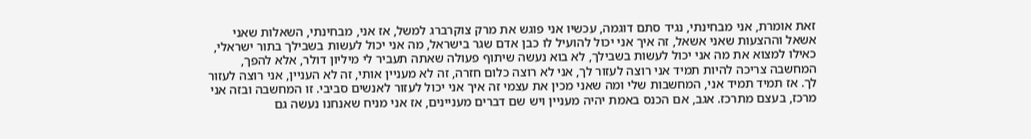זאת אומרת, אני מבחינתי, נגיד סתם דוגמה, עכשיו אני פוגש את מרק צוקרברג למשל, אז אני, מבחינתי, השאלות שאני אשאל וההצעות שאני אשאל, זה איך אני יכול להועיל לו כבן אדם שגר בישראל, מה אני יכול לעשות בשבילך בתור ישראלי, כאילו למצוא את מה אני יכול לעשות בשבילך, לא בוא נעשה שיתוף פעולה שאתה תעביר לי מיליון דולר, אלא להפך, המחשבה צריכה להיות תמיד אני רוצה לעזור לך, אני לא רוצה כלום חזרה, זה לא מעניין אותי, זה לא העניין, אני רוצה לעזור לך. אז תמיד תמיד אני, המחשבות שלי ומה שאני מכין את עצמי זה איך אני יכול לעזור לאנשים סביבי. זו המחשבה ובזה אני מרכז, בעצם מתרכז. אגב, אם הכנס באמת יהיה מעניין ויש שם דברים מעניינים, אז אני מניח שאנחנו נעשה גם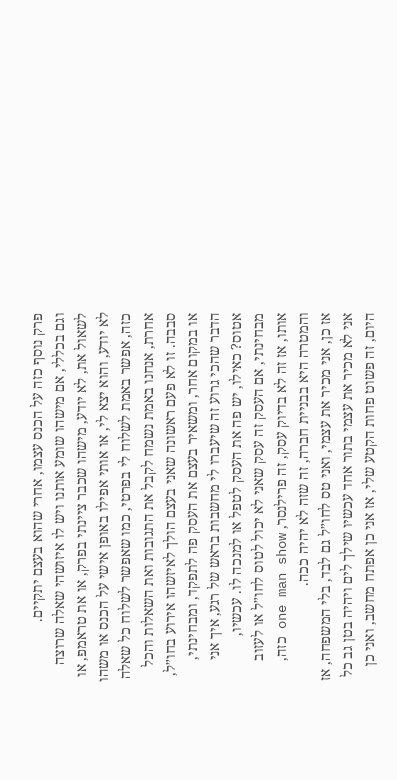פרק נוסף כזה על הכנס עצמו, אחרי שהוא בעצם יתקיים.
וגם בכללי, אם מישהו שומע אותנו ויש לו איזושהי שאלה שרוצה לשאול את, לא יודע, מישהו שכבר ציינתי בפרק, או את טראמפ, או לא יודע, והוא יצא לי, או אותי אפילו באופן אישי על הכנס או משהו כזה, אפשר באמת לשלוח לי בפרטי, כמו שאפשר לשלוח כל שאלה אחרת, אנחנו באמת נשמח לקבל את התגובות ואת השאלות והכל סבבה. זו לא פעם ראשונה שאני בעצם הולך לאיזשהו אירוע בחו״ל, או במקום אחר, ומשאיר בעצם את העסק פה לתפקד, ומבחינתי, הדבר שהכי גרוע זה שיעברו לי מחשבות בראש של רגע, איך אני אטוס? כאילו, יש פה את העסק לטפל או למנכה לו. עכשיו, מבחינתי, אם העסק זה עסק שאני לא יכול לטוס לחו״ל או לעזוב אותו, אז זה לא בדיוק עסק, זה פרילנסר, one man show כזה, והמטרה היא בבניית חברה, זה שזה לא יהיה ככה.
אז כן, אני מכיר את עצמי, ואני טס לחו״ל גם לבד, בלי המשפחה, אז אני לא מכיר את עצמי בתור אחד עכשיו שילך לים ויהיה בטן גב כל היום, זה פשוט פחות הקטע שלי, אז אני כן אפתח מחשב, ואני כן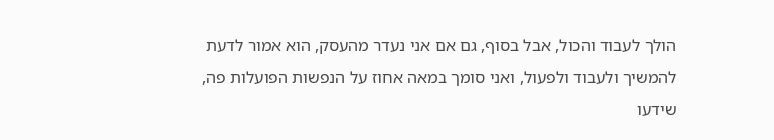הולך לעבוד והכול, אבל בסוף, גם אם אני נעדר מהעסק, הוא אמור לדעת להמשיך ולעבוד ולפעול, ואני סומך במאה אחוז על הנפשות הפועלות פה, שידעו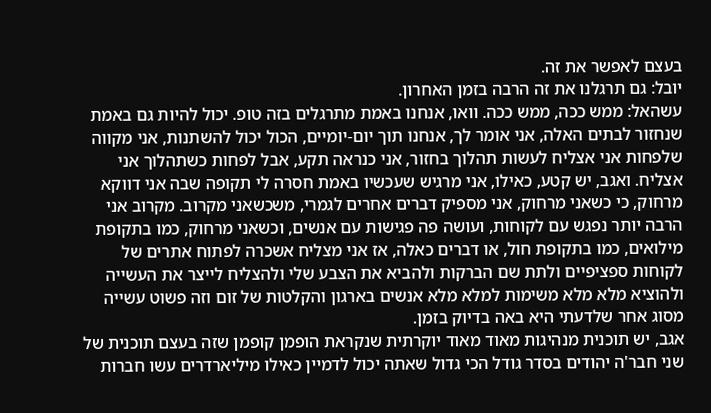בעצם לאפשר את זה.
יובל: גם תרגלנו את זה הרבה בזמן האחרון.
עשהאל: ממש ככה, ממש ככה. וואו, אנחנו באמת מתרגלים בזה טופ. יכול להיות גם באמת שנחזור לבתים האלה, אני אומר לך, אנחנו תוך יום-יומיים, הכול יכול להשתנות, אני מקווה שלפחות אני אצליח לעשות תהלוך בחזור, אני כנראה תקע, אבל לפחות כשתהלוך אני אצליח. ואגב, יש קטע, כאילו, אני מרגיש שעכשיו באמת חסרה לי תקופה שבה אני דווקא מרחוק, כי כשאני מרחוק, אני מספיק דברים אחרים לגמרי, משכשאני מקרוב. מקרוב אני הרבה יותר נפגש עם לקוחות, ועושה פה פגישות עם אנשים, וכשאני מרחוק, כמו בתקופת מילואים, כמו בתקופת חול, או דברים כאלה, אז אני מצליח אשכרה לפתוח אתרים של לקוחות ספציפיים ולתת שם הברקות ולהביא את הצבע שלי ולהצליח לייצר את העשייה ולהוציא מלא מלא משימות למלא מלא אנשים בארגון והקלטות של זום וזה פשוט עשייה מסוג אחר שלדעתי היא באה בדיוק בזמן.
אגב, יש תוכנית מנהיגות מאוד מאוד יוקרתית שנקראת הופמן קופמן שזה בעצם תוכנית של שני חבר'ה יהודים בסדר גודל הכי גדול שאתה יכול לדמיין כאילו מיליארדרים עשו חברות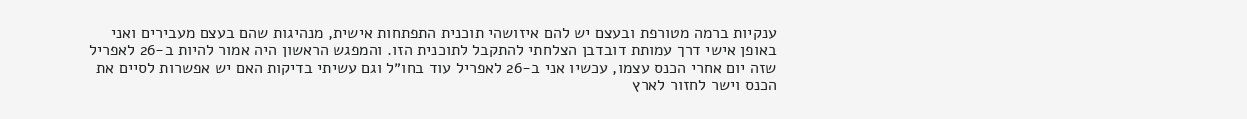ענקיות ברמה מטורפת ובעצם יש להם איזושהי תוכנית התפתחות אישית, מנהיגות שהם בעצם מעבירים ואני באופן אישי דרך עמותת דובדבן הצלחתי להתקבל לתוכנית הזו. והמפגש הראשון היה אמור להיות ב-26 לאפריל שזה יום אחרי הכנס עצמו, עכשיו אני ב-26 לאפריל עוד בחו״ל וגם עשיתי בדיקות האם יש אפשרות לסיים את הכנס וישר לחזור לארץ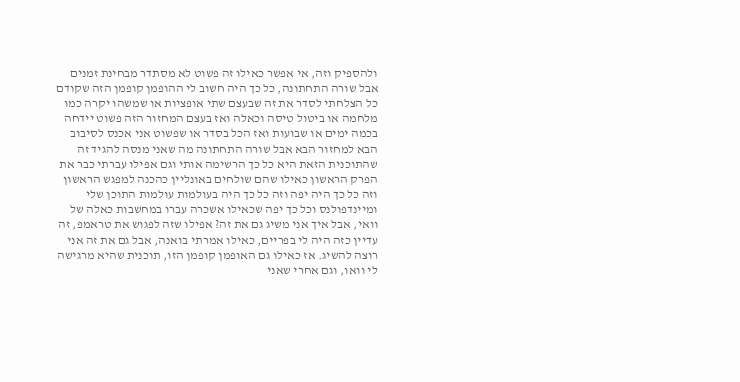ולהספיק וזה, אי אפשר כאילו זה פשוט לא מסתדר מבחינת זמנים אבל שורה התחתונה, כל כך היה חשוב לי ההופמן קופמן הזה שקודם כל הצלחתי לסדר את זה שבעצם שתי אופציות או שמשהו יקרה כמו מלחמה או ביטול טיסה וכאלה ואז בעצם המחזור הזה פשוט יידחה בכמה ימים או שבועות ואז הכל בסדר או שפשוט אני אכנס לסיבוב הבא למחזור הבא אבל שורה התחתונה מה שאני מנסה להגיד זה שהתוכנית הזאת היא כל כך הרשימה אותי וגם אפילו עברתי כבר את הפרק הראשון כאילו שהם שולחים באונליין כהכנה למפגש הראשון וזה כל כך היה יפה וזה כל כך היה בעולמות עולמות התוכן שלי ומיינדפולנס וכל כך יפה שכאילו אשכרה עברו במחשבות כאלה של וואי, אבל איך אני משיג גם את זה? אפילו שזה לפגוש את טראמפ, זה עדיין כזה היה לי בפריים, כאילו אמרתי בואנה, אבל גם את זה אני רוצה להשיג. אז כאילו גם האופמן קופמן הזו, תוכנית שהיא מרגישה לי וואו, וגם אחרי שאני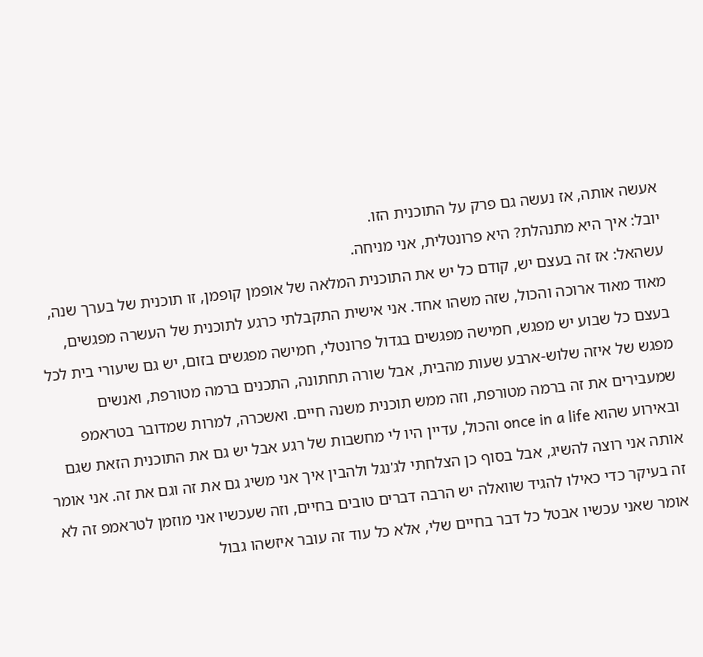אעשה אותה, אז נעשה גם פרק על התוכנית הזו.
יובל: איך היא מתנהלת? היא פרונטלית, אני מניחה.
עשהאל: אז זה בעצם יש, קודם כל יש את התוכנית המלאה של אופמן קופמן, זו תוכנית של בערך שנה, מאוד מאוד ארוכה והכול, שזה משהו אחד. אני אישית התקבלתי כרגע לתוכנית של העשרה מפגשים, בעצם כל שבוע יש מפגש, חמישה מפגשים בגדול פרונטלי, חמישה מפגשים בזום, יש גם שיעורי בית לכל מפגש של איזה שלוש-ארבע שעות מהבית, אבל שורה תחתונה, התכנים ברמה מטורפת, ואנשים שמעבירים את זה ברמה מטורפת, וזה ממש תוכנית משנה חיים. ואשכרה, למרות שמדובר בטראמפ ובאירוע שהוא once in a life והכול, עדיין היו לי מחשבות של רגע אבל יש גם את התוכנית הזאת שגם אותה אני רוצה להשיג, אבל בסוף כן הצלחתי לג'נגל ולהבין איך אני משיג גם את זה וגם את זה. אני אומר זה בעיקר כדי כאילו להגיד שוואלה יש הרבה דברים טובים בחיים, וזה שעכשיו אני מוזמן לטראמפ זה לא אומר שאני עכשיו אבטל כל דבר בחיים שלי, אלא כל עוד זה עובר איזשהו גבול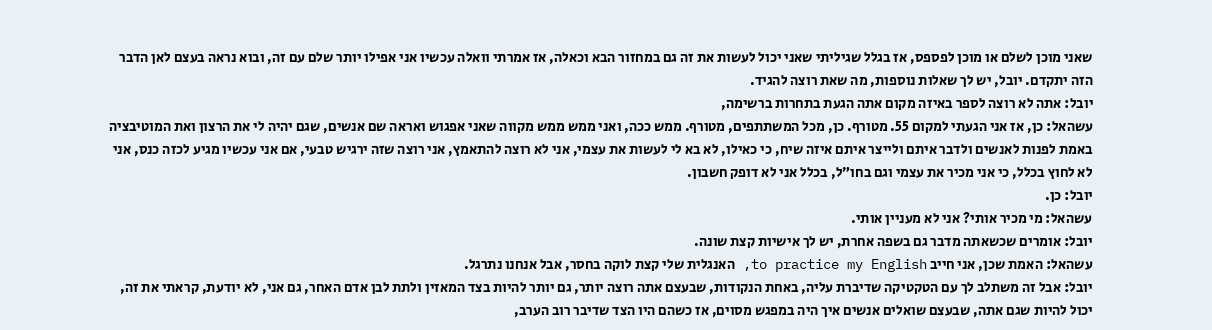שאני מוכן לשלם או מוכן לפספס, אז בגלל שגיליתי שאני יכול לעשות את זה גם במחזור הבא וכאלה, אז אמרתי וואלה עכשיו אני אפילו יותר שלם עם זה, ובוא נראה בעצם לאן הדבר הזה יתקדם. יובל, יש לך שאלות נוספות, מה שאת רוצה להגיד.
יובל: אתה לא רוצה לספר באיזה מקום אתה הגעת בתחרות ברשימה,
עשהאל: כן, אז אני הגעתי למקום 55. מטורף. כן, מכל המשתתפים, מטורף. ממש ככה, ואני ממש ממש מקווה שאני אפגוש ואראה שם אנשים, שגם יהיה לי את הרצון ואת המוטיבציה באמת לפנות לאנשים ולדבר איתם ולייצר איתם איזה שיח, כי כאילו, לא בא לי לעשות את עצמי, אני לא רוצה להתאמץ, אני רוצה שזה ירגיש טבעי, אם אני עכשיו מגיע לכזה כנס, אני לא לחוץ בכלל, כי אני מכיר את עצמי וגם בחו״ל, בכלל אני לא דופק חשבון.
יובל: כן.
עשהאל: מי מכיר אותי? אני לא מעניין אותי.
יובל: אומרים שכשאתה מדבר גם בשפה אחרת, יש לך אישיות קצת שונה.
עשהאל: האמת שכן, אני חייב to practice my English, האנגלית שלי קצת לוקה בחסר, אבל אנחנו נתרגל.
יובל: אבל זה משתלב לך עם הטקטיקה שדיברת עליה, באחת הנקודות, שבעצם אתה רוצה יותר, גם יותר להיות בצד המאזין ולתת לבן אדם האחר, גם אני, לא יודעת, קראתי את זה, יכול להיות שגם אתה, שבעצם שואלים אנשים איך היה במפגש מסוים, אז כשהם היו הצד שדיבר רוב הערב,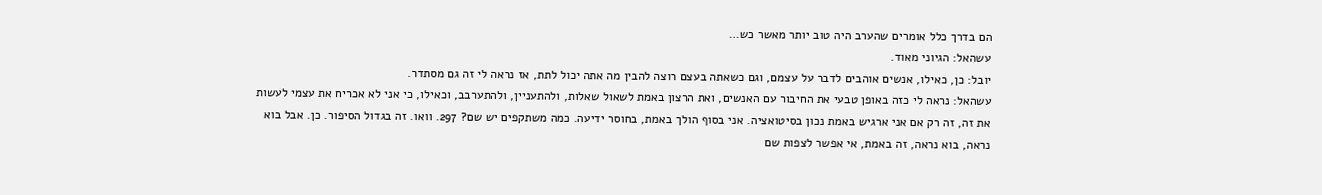הם בדרך כלל אומרים שהערב היה טוב יותר מאשר כש…
עשהאל: הגיוני מאוד.
יובל: כן, כאילו, אנשים אוהבים לדבר על עצמם, וגם כשאתה בעצם רוצה להבין מה אתה יכול לתת, אז נראה לי זה גם מסתדר.
עשהאל: נראה לי כזה באופן טבעי את החיבור עם האנשים, ואת הרצון באמת לשאול שאלות, ולהתעניין, ולהתערבב, וכאילו, כי אני לא אכריח את עצמי לעשות את זה, זה רק אם אני ארגיש באמת נכון בסיטואציה. אני בסוף הולך באמת, בחוסר ידיעה. כמה משתקפים יש שם? 297. וואו. זה בגדול הסיפור. כן. אבל בוא נראה, בוא נראה, זה באמת, אי אפשר לצפות שם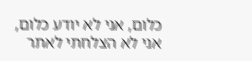כלום, אני לא יודע כלום, אני לא הצלחתי לאתר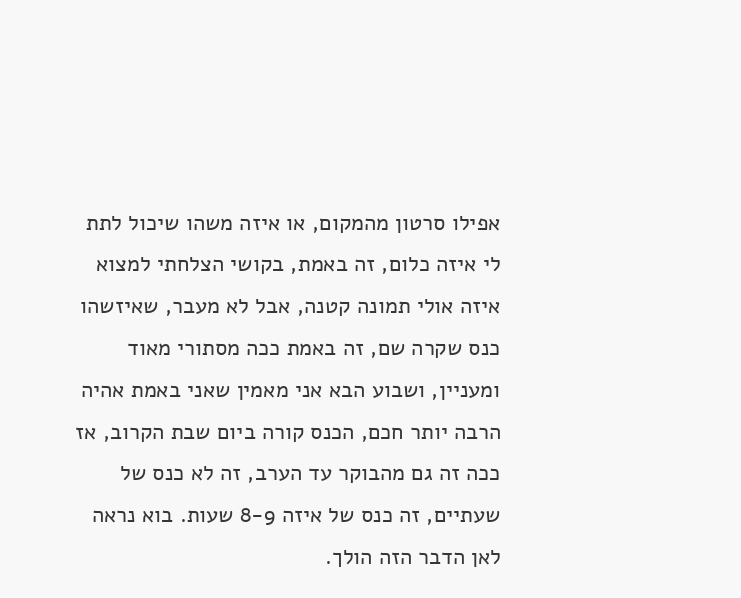אפילו סרטון מהמקום, או איזה משהו שיכול לתת לי איזה כלום, זה באמת, בקושי הצלחתי למצוא איזה אולי תמונה קטנה, אבל לא מעבר, שאיזשהו כנס שקרה שם, זה באמת ככה מסתורי מאוד ומעניין, ושבוע הבא אני מאמין שאני באמת אהיה הרבה יותר חכם, הכנס קורה ביום שבת הקרוב, אז ככה זה גם מהבוקר עד הערב, זה לא כנס של שעתיים, זה כנס של איזה 8-9 שעות. בוא נראה לאן הדבר הזה הולך.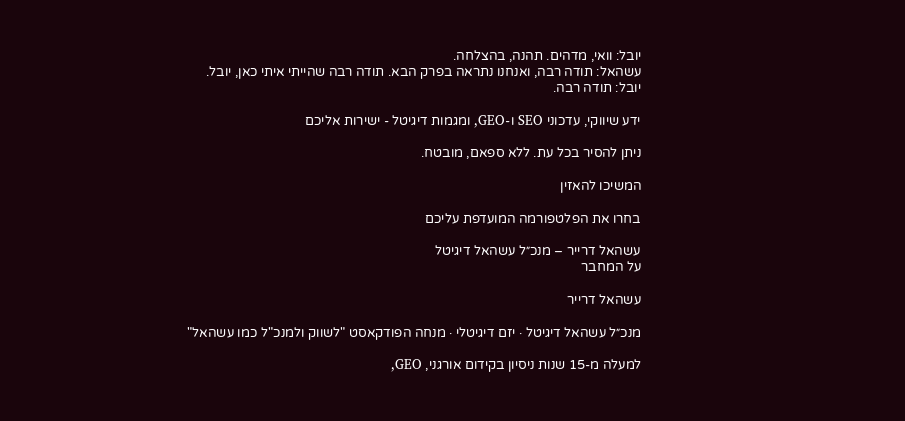יובל: וואי, מדהים. תהנה, בהצלחה.
עשהאל: תודה רבה, ואנחנו נתראה בפרק הבא. תודה רבה שהייתי איתי כאן, יובל.
יובל: תודה רבה.

ידע שיווקי, עדכוני SEO ו-GEO, ומגמות דיגיטל - ישירות אליכם

ניתן להסיר בכל עת. ללא ספאם, מובטח.

המשיכו להאזין

בחרו את הפלטפורמה המועדפת עליכם

עשהאל דרייר – מנכ״ל עשהאל דיגיטל
על המחבר

עשהאל דרייר

מנכ״ל עשהאל דיגיטל · יזם דיגיטלי · מנחה הפודקאסט "לשווק ולמנכ"ל כמו עשהאל"

למעלה מ-15 שנות ניסיון בקידום אורגני, GEO,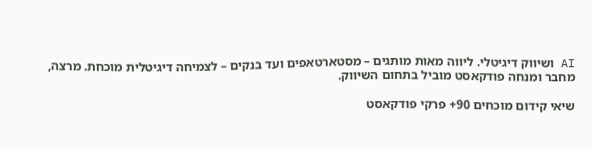AI ושיווק דיגיטלי. ליווה מאות מותגים – מסטארטאפים ועד בנקים – לצמיחה דיגיטלית מוכחת. מרצה, מחבר ומנחה פודקאסט מוביל בתחום השיווק.

שיאי קידום מוכחים 90+ פרקי פודקאסט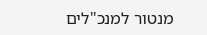מנטור למנכ"לים